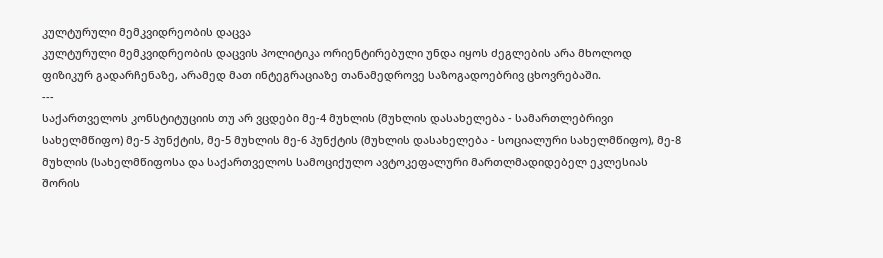კულტურული მემკვიდრეობის დაცვა
კულტურული მემკვიდრეობის დაცვის პოლიტიკა ორიენტირებული უნდა იყოს ძეგლების არა მხოლოდ ფიზიკურ გადარჩენაზე, არამედ მათ ინტეგრაციაზე თანამედროვე საზოგადოებრივ ცხოვრებაში.
---
საქართველოს კონსტიტუციის თუ არ ვცდები მე-4 მუხლის (მუხლის დასახელება - სამართლებრივი სახელმწიფო) მე-5 პუნქტის, მე-5 მუხლის მე-6 პუნქტის (მუხლის დასახელება - სოციალური სახელმწიფო), მე-8 მუხლის (სახელმწიფოსა და საქართველოს სამოციქულო ავტოკეფალური მართლმადიდებელ ეკლესიას შორის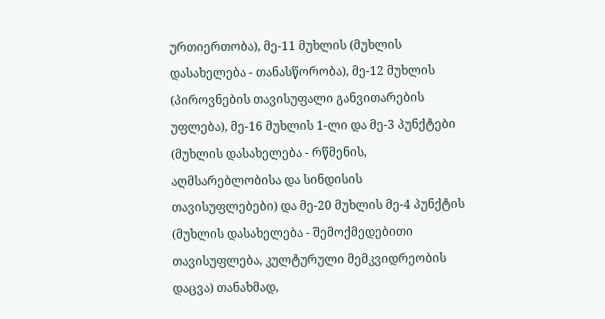ურთიერთობა), მე-11 მუხლის (მუხლის დასახელება - თანასწორობა), მე-12 მუხლის (პიროვნების თავისუფალი განვითარების უფლება), მე-16 მუხლის 1-ლი და მე-3 პუნქტები (მუხლის დასახელება - რწმენის, აღმსარებლობისა და სინდისის თავისუფლებები) და მე-20 მუხლის მე-4 პუნქტის (მუხლის დასახელება - შემოქმედებითი თავისუფლება, კულტურული მემკვიდრეობის დაცვა) თანახმად,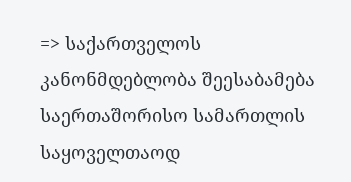=> საქართველოს კანონმდებლობა შეესაბამება საერთაშორისო სამართლის საყოველთაოდ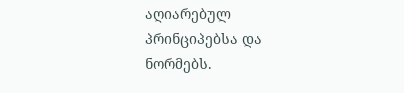აღიარებულ პრინციპებსა და ნორმებს.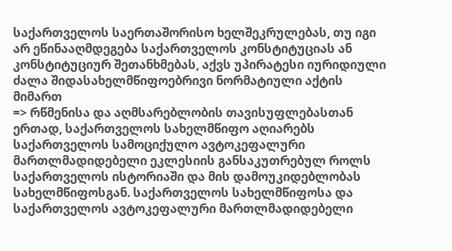საქართველოს საერთაშორისო ხელშეკრულებას, თუ იგი არ ეწინააღმდეგება საქართველოს კონსტიტუციას ან კონსტიტუციურ შეთანხმებას, აქვს უპირატესი იურიდიული ძალა შიდასახელმწიფოებრივი ნორმატიული აქტის მიმართ
=> რწმენისა და აღმსარებლობის თავისუფლებასთან ერთად, საქართველოს სახელმწიფო აღიარებს საქართველოს სამოციქულო ავტოკეფალური მართლმადიდებელი ეკლესიის განსაკუთრებულ როლს საქართველოს ისტორიაში და მის დამოუკიდებლობას სახელმწიფოსგან. საქართველოს სახელმწიფოსა და საქართველოს ავტოკეფალური მართლმადიდებელი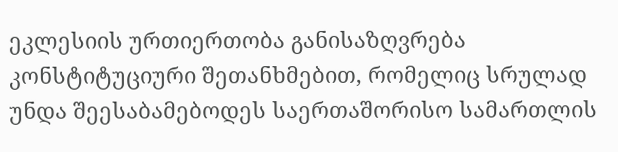ეკლესიის ურთიერთობა განისაზღვრება კონსტიტუციური შეთანხმებით, რომელიც სრულად უნდა შეესაბამებოდეს საერთაშორისო სამართლის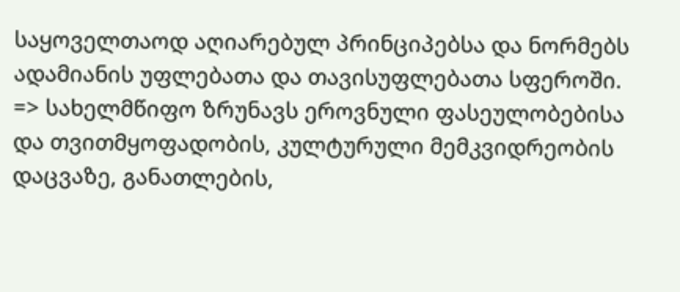საყოველთაოდ აღიარებულ პრინციპებსა და ნორმებს ადამიანის უფლებათა და თავისუფლებათა სფეროში.
=> სახელმწიფო ზრუნავს ეროვნული ფასეულობებისა და თვითმყოფადობის, კულტურული მემკვიდრეობის დაცვაზე, განათლების,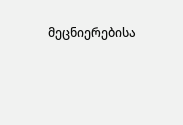მეცნიერებისა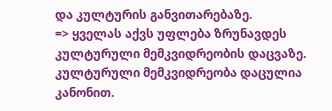და კულტურის განვითარებაზე.
=> ყველას აქვს უფლება ზრუნავდეს კულტურული მემკვიდრეობის დაცვაზე. კულტურული მემკვიდრეობა დაცულია კანონით.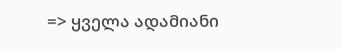=> ყველა ადამიანი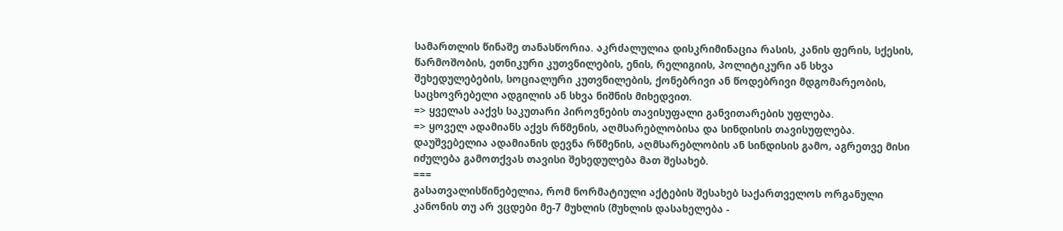სამართლის წინაშე თანასწორია. აკრძალულია დისკრიმინაცია რასის, კანის ფერის, სქესის, წარმოშობის, ეთნიკური კუთვნილების, ენის, რელიგიის, პოლიტიკური ან სხვა შეხედულებების, სოციალური კუთვნილების, ქონებრივი ან წოდებრივი მდგომარეობის, საცხოვრებელი ადგილის ან სხვა ნიშნის მიხედვით.
=> ყველას ააქვს საკუთარი პიროვნების თავისუფალი განვითარების უფლება.
=> ყოველ ადამიანს აქვს რწმენის, აღმსარებლობისა და სინდისის თავისუფლება. დაუშვებელია ადამიანის დევნა რწმენის, აღმსარებლობის ან სინდისის გამო, აგრეთვე მისი იძულება გამოთქვას თავისი შეხედულება მათ შესახებ.
===
გასათვალისწინებელია, რომ ნორმატიული აქტების შესახებ საქართველოს ორგანული კანონის თუ არ ვცდები მე-7 მუხლის (მუხლის დასახელება -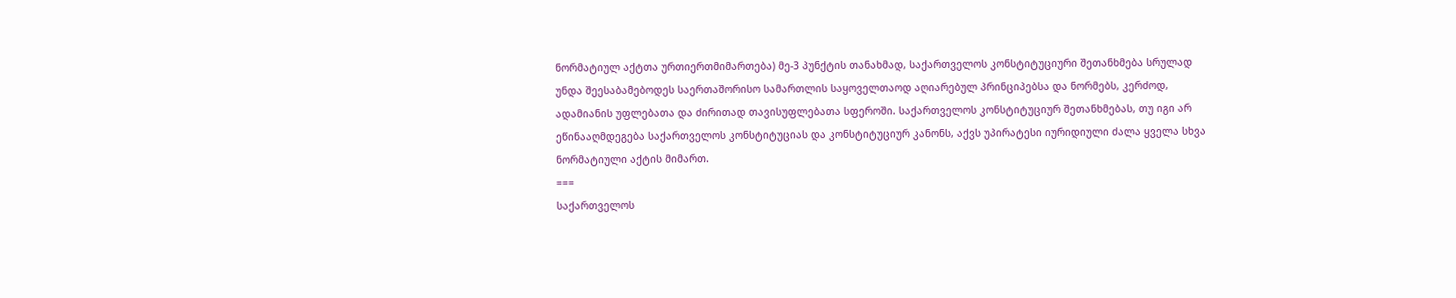ნორმატიულ აქტთა ურთიერთმიმართება) მე-3 პუნქტის თანახმად, საქართველოს კონსტიტუციური შეთანხმება სრულად უნდა შეესაბამებოდეს საერთაშორისო სამართლის საყოველთაოდ აღიარებულ პრინციპებსა და ნორმებს, კერძოდ, ადამიანის უფლებათა და ძირითად თავისუფლებათა სფეროში. საქართველოს კონსტიტუციურ შეთანხმებას, თუ იგი არ ეწინააღმდეგება საქართველოს კონსტიტუციას და კონსტიტუციურ კანონს, აქვს უპირატესი იურიდიული ძალა ყველა სხვა ნორმატიული აქტის მიმართ.
===
საქართველოს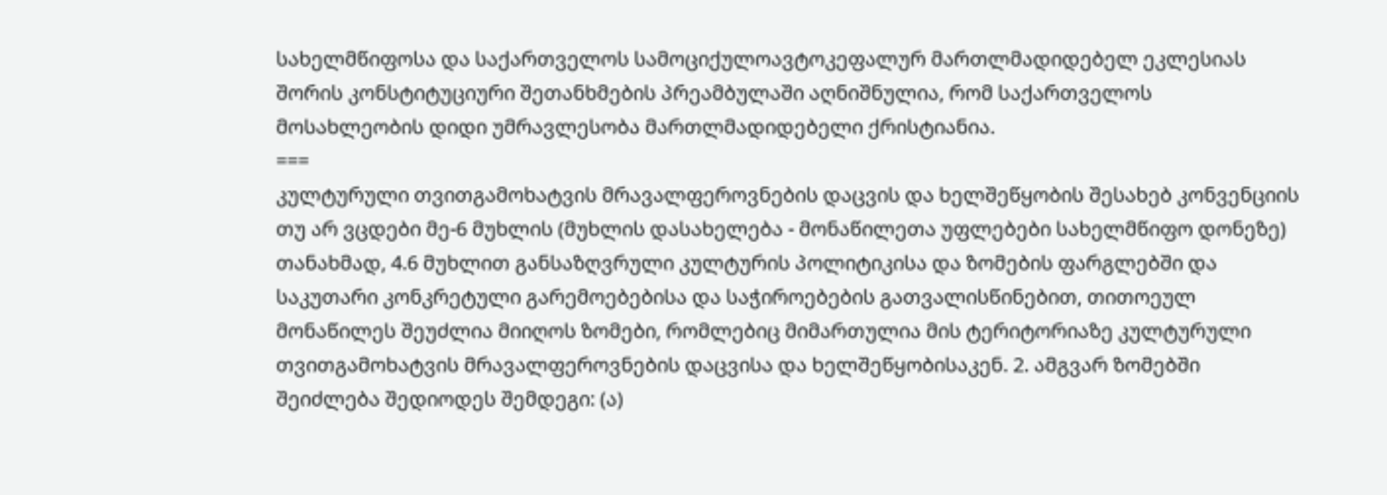სახელმწიფოსა და საქართველოს სამოციქულოავტოკეფალურ მართლმადიდებელ ეკლესიას შორის კონსტიტუციური შეთანხმების პრეამბულაში აღნიშნულია, რომ საქართველოს მოსახლეობის დიდი უმრავლესობა მართლმადიდებელი ქრისტიანია.
===
კულტურული თვითგამოხატვის მრავალფეროვნების დაცვის და ხელშეწყობის შესახებ კონვენციის თუ არ ვცდები მე-6 მუხლის (მუხლის დასახელება - მონაწილეთა უფლებები სახელმწიფო დონეზე) თანახმად, 4.6 მუხლით განსაზღვრული კულტურის პოლიტიკისა და ზომების ფარგლებში და საკუთარი კონკრეტული გარემოებებისა და საჭიროებების გათვალისწინებით, თითოეულ მონაწილეს შეუძლია მიიღოს ზომები, რომლებიც მიმართულია მის ტერიტორიაზე კულტურული თვითგამოხატვის მრავალფეროვნების დაცვისა და ხელშეწყობისაკენ. 2. ამგვარ ზომებში შეიძლება შედიოდეს შემდეგი: (ა)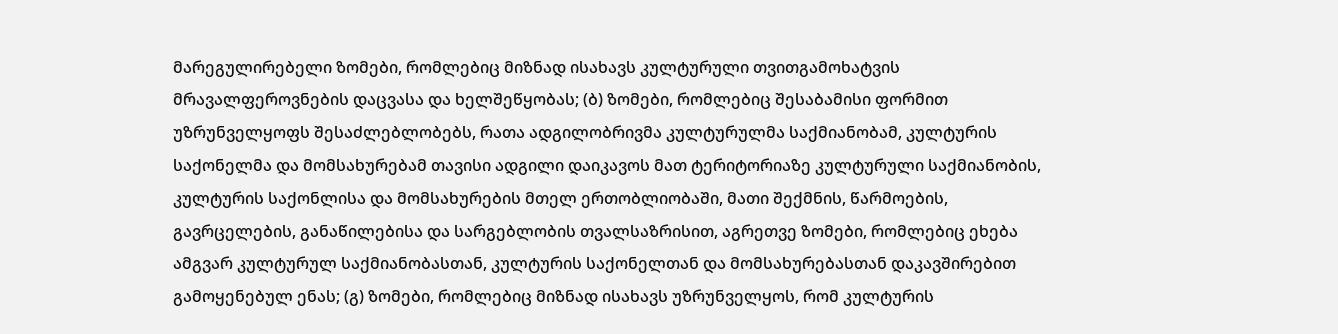მარეგულირებელი ზომები, რომლებიც მიზნად ისახავს კულტურული თვითგამოხატვის მრავალფეროვნების დაცვასა და ხელშეწყობას; (ბ) ზომები, რომლებიც შესაბამისი ფორმით უზრუნველყოფს შესაძლებლობებს, რათა ადგილობრივმა კულტურულმა საქმიანობამ, კულტურის საქონელმა და მომსახურებამ თავისი ადგილი დაიკავოს მათ ტერიტორიაზე კულტურული საქმიანობის, კულტურის საქონლისა და მომსახურების მთელ ერთობლიობაში, მათი შექმნის, წარმოების, გავრცელების, განაწილებისა და სარგებლობის თვალსაზრისით, აგრეთვე ზომები, რომლებიც ეხება ამგვარ კულტურულ საქმიანობასთან, კულტურის საქონელთან და მომსახურებასთან დაკავშირებით გამოყენებულ ენას; (გ) ზომები, რომლებიც მიზნად ისახავს უზრუნველყოს, რომ კულტურის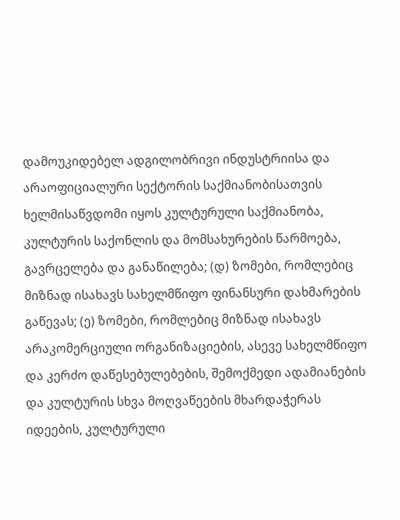დამოუკიდებელ ადგილობრივი ინდუსტრიისა და არაოფიციალური სექტორის საქმიანობისათვის ხელმისაწვდომი იყოს კულტურული საქმიანობა, კულტურის საქონლის და მომსახურების წარმოება, გავრცელება და განაწილება; (დ) ზომები, რომლებიც მიზნად ისახავს სახელმწიფო ფინანსური დახმარების გაწევას; (ე) ზომები, რომლებიც მიზნად ისახავს არაკომერციული ორგანიზაციების, ასევე სახელმწიფო და კერძო დაწესებულებების, შემოქმედი ადამიანების და კულტურის სხვა მოღვაწეების მხარდაჭერას იდეების, კულტურული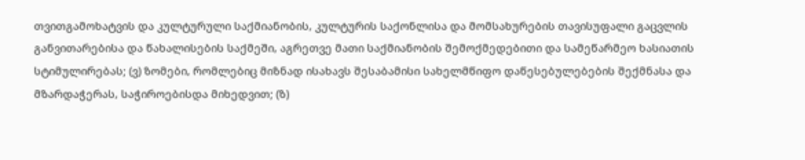თვითგამოხატვის და კულტურული საქმიანობის, კულტურის საქონლისა და მომსახურების თავისუფალი გაცვლის განვითარებისა და წახალისების საქმეში, აგრეთვე მათი საქმიანობის შემოქმედებითი და სამეწარმეო ხასიათის სტიმულირებას; (ვ) ზომები, რომლებიც მიზნად ისახავს შესაბამისი სახელმწიფო დაწესებულებების შექმნასა და მზარდაჭერას, საჭიროებისდა მიხედვით; (ზ)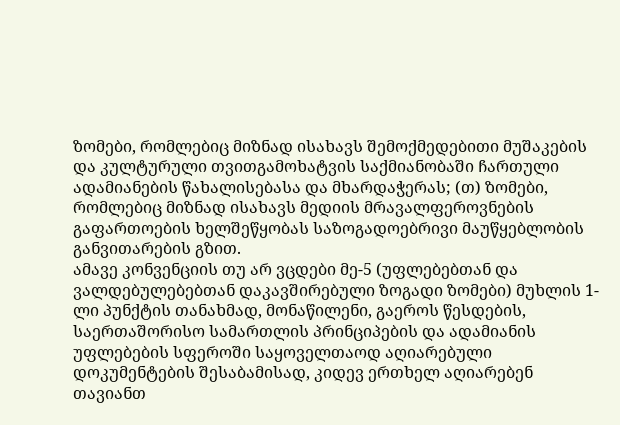ზომები, რომლებიც მიზნად ისახავს შემოქმედებითი მუშაკების და კულტურული თვითგამოხატვის საქმიანობაში ჩართული ადამიანების წახალისებასა და მხარდაჭერას; (თ) ზომები, რომლებიც მიზნად ისახავს მედიის მრავალფეროვნების გაფართოების ხელშეწყობას საზოგადოებრივი მაუწყებლობის განვითარების გზით.
ამავე კონვენციის თუ არ ვცდები მე-5 (უფლებებთან და ვალდებულებებთან დაკავშირებული ზოგადი ზომები) მუხლის 1-ლი პუნქტის თანახმად, მონაწილენი, გაეროს წესდების, საერთაშორისო სამართლის პრინციპების და ადამიანის უფლებების სფეროში საყოველთაოდ აღიარებული დოკუმენტების შესაბამისად, კიდევ ერთხელ აღიარებენ თავიანთ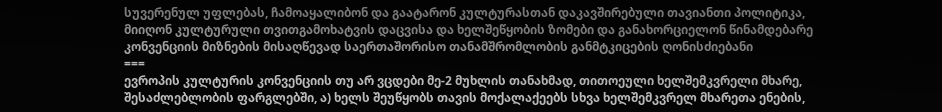სუვერენულ უფლებას, ჩამოაყალიბონ და გაატარონ კულტურასთან დაკავშირებული თავიანთი პოლიტიკა, მიიღონ კულტურული თვითგამოხატვის დაცვისა და ხელშეწყობის ზომები და განახორციელონ წინამდებარე კონვენციის მიზნების მისაღწევად საერთაშორისო თანამშრომლობის განმტკიცების ღონისძიებანი
===
ევროპის კულტურის კონვენციის თუ არ ვცდები მე-2 მუხლის თანახმად, თითოეული ხელშემკვრელი მხარე, შესაძლებლობის ფარგლებში, ა) ხელს შეუწყობს თავის მოქალაქეებს სხვა ხელშემკვრელ მხარეთა ენების,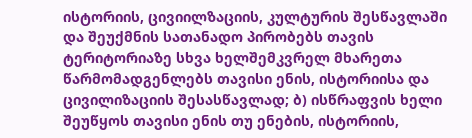ისტორიის, ცივიილზაციის, კულტურის შესწავლაში და შეუქმნის სათანადო პირობებს თავის ტერიტორიაზე სხვა ხელშემკვრელ მხარეთა წარმომადგენლებს თავისი ენის, ისტორიისა და ცივილიზაციის შესასწავლად; ბ) ისწრაფვის ხელი შეუწყოს თავისი ენის თუ ენების, ისტორიის,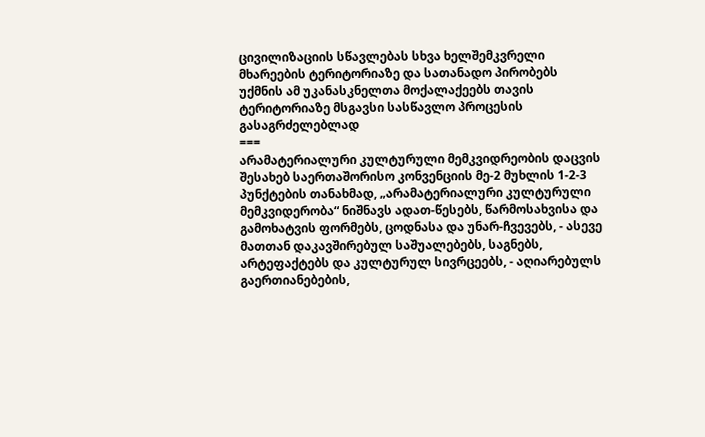ცივილიზაციის სწავლებას სხვა ხელშემკვრელი მხარეების ტერიტორიაზე და სათანადო პირობებს უქმნის ამ უკანასკნელთა მოქალაქეებს თავის ტერიტორიაზე მსგავსი სასწავლო პროცესის გასაგრძელებლად
===
არამატერიალური კულტურული მემკვიდრეობის დაცვის შესახებ საერთაშორისო კონვენციის მე-2 მუხლის 1-2-3 პუნქტების თანახმად, „არამატერიალური კულტურული მემკვიდერობა“ ნიშნავს ადათ-წესებს, წარმოსახვისა და გამოხატვის ფორმებს, ცოდნასა და უნარ-ჩვევებს, - ასევე მათთან დაკავშირებულ საშუალებებს, საგნებს, არტეფაქტებს და კულტურულ სივრცეებს, - აღიარებულს გაერთიანებების,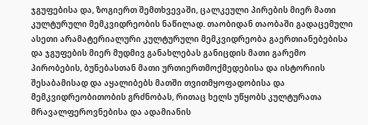ჯგუფებისა და, ზოგიერთ შემთხვევაში, ცალკეული პირების მიერ მათი კულტურული მემკვიდრეობის ნაწილად. თაობიდან თაობაში გადაცემული ასეთი არამატერიალური კულტურული მემკვიდრეობა გაერთიანებებისა და ჯგუფების მიერ მუდმივ განახლებას განიცდის მათი გარემო პირობების, ბუნებასთან მათი ურთიერთმოქმედებისა და ისტორიის შესაბამისად და აყალიბებს მათში თვითმყოფადობისა და მემკვიდრეობითობის გრძნობას, რითაც ხელს უწყობს კულტურათა მრავალფეროვნებისა და ადამიანის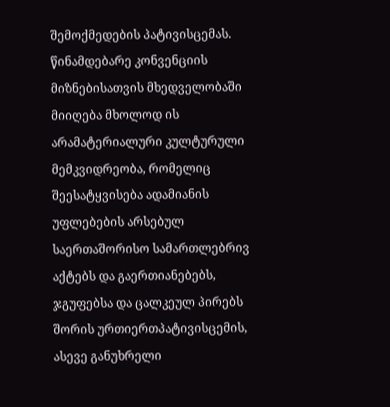შემოქმედების პატივისცემას. წინამდებარე კონვენციის მიზნებისათვის მხედველობაში მიიღება მხოლოდ ის არამატერიალური კულტურული მემკვიდრეობა, რომელიც შეესატყვისება ადამიანის უფლებების არსებულ საერთაშორისო სამართლებრივ აქტებს და გაერთიანებებს, ჯგუფებსა და ცალკეულ პირებს შორის ურთიერთპატივისცემის, ასევე განუხრელი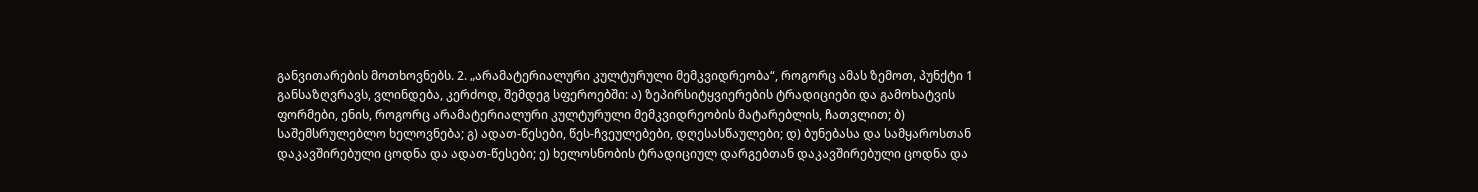განვითარების მოთხოვნებს. 2. „არამატერიალური კულტურული მემკვიდრეობა“, როგორც ამას ზემოთ, პუნქტი 1 განსაზღვრავს, ვლინდება, კერძოდ, შემდეგ სფეროებში: ა) ზეპირსიტყვიერების ტრადიციები და გამოხატვის ფორმები, ენის, როგორც არამატერიალური კულტურული მემკვიდრეობის მატარებლის, ჩათვლით; ბ) საშემსრულებლო ხელოვნება; გ) ადათ-წესები, წეს-ჩვეულებები, დღესასწაულები; დ) ბუნებასა და სამყაროსთან დაკავშირებული ცოდნა და ადათ-წესები; ე) ხელოსნობის ტრადიციულ დარგებთან დაკავშირებული ცოდნა და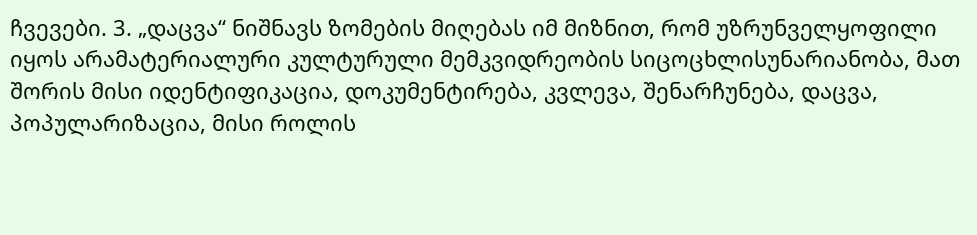ჩვევები. 3. „დაცვა“ ნიშნავს ზომების მიღებას იმ მიზნით, რომ უზრუნველყოფილი იყოს არამატერიალური კულტურული მემკვიდრეობის სიცოცხლისუნარიანობა, მათ შორის მისი იდენტიფიკაცია, დოკუმენტირება, კვლევა, შენარჩუნება, დაცვა, პოპულარიზაცია, მისი როლის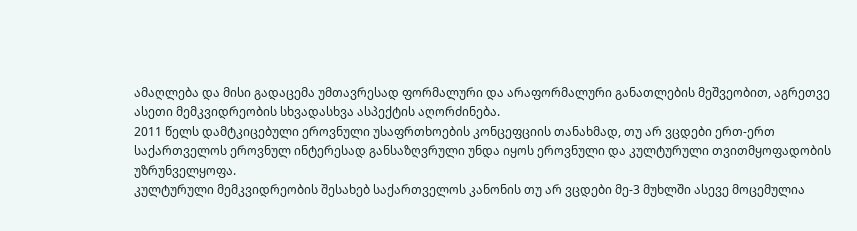ამაღლება და მისი გადაცემა უმთავრესად ფორმალური და არაფორმალური განათლების მეშვეობით, აგრეთვე ასეთი მემკვიდრეობის სხვადასხვა ასპექტის აღორძინება.
2011 წელს დამტკიცებული ეროვნული უსაფრთხოების კონცეფციის თანახმად, თუ არ ვცდები ერთ-ერთ საქართველოს ეროვნულ ინტერესად განსაზღვრული უნდა იყოს ეროვნული და კულტურული თვითმყოფადობის უზრუნველყოფა.
კულტურული მემკვიდრეობის შესახებ საქართველოს კანონის თუ არ ვცდები მე-3 მუხლში ასევე მოცემულია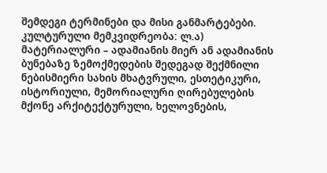შემდეგი ტერმინები და მისი განმარტებები. კულტურული მემკვიდრეობა: ლ.ა) მატერიალური – ადამიანის მიერ ან ადამიანის ბუნებაზე ზემოქმედების შედეგად შექმნილი ნებისმიერი სახის მხატვრული, ესთეტიკური, ისტორიული, მემორიალური ღირებულების მქონე არქიტექტურული, ხელოვნების,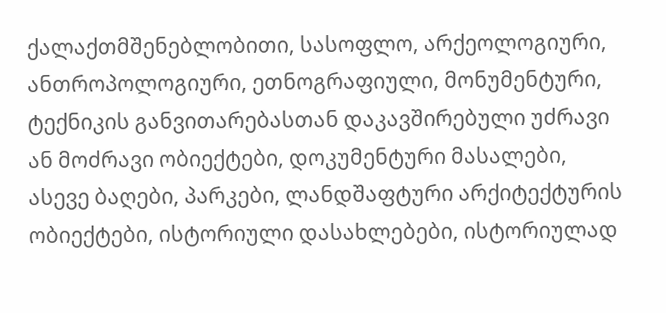ქალაქთმშენებლობითი, სასოფლო, არქეოლოგიური, ანთროპოლოგიური, ეთნოგრაფიული, მონუმენტური, ტექნიკის განვითარებასთან დაკავშირებული უძრავი ან მოძრავი ობიექტები, დოკუმენტური მასალები, ასევე ბაღები, პარკები, ლანდშაფტური არქიტექტურის ობიექტები, ისტორიული დასახლებები, ისტორიულად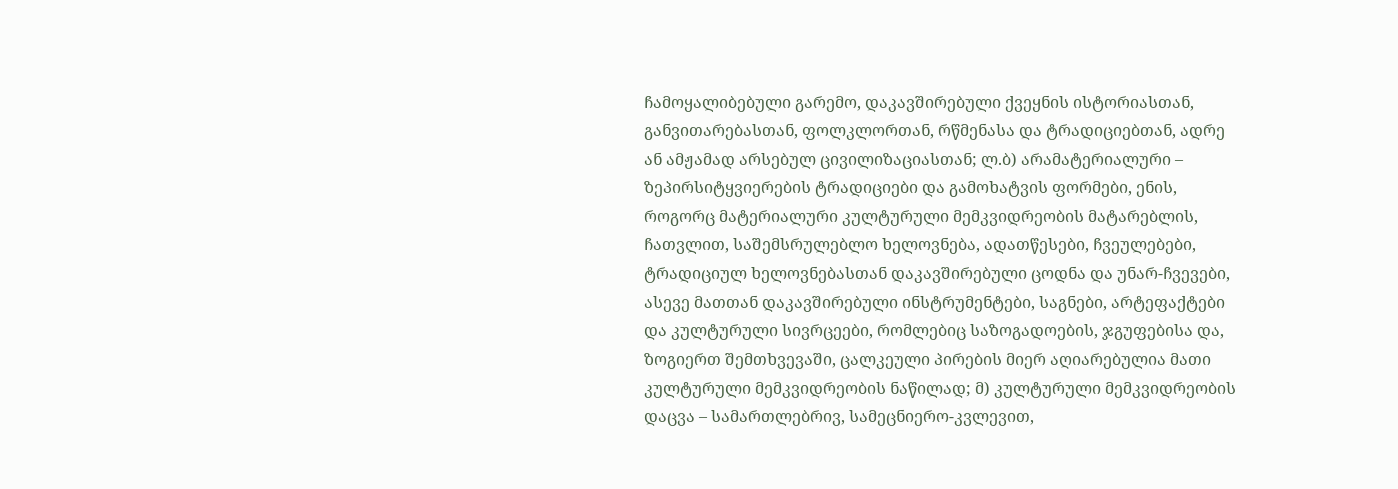ჩამოყალიბებული გარემო, დაკავშირებული ქვეყნის ისტორიასთან, განვითარებასთან, ფოლკლორთან, რწმენასა და ტრადიციებთან, ადრე ან ამჟამად არსებულ ცივილიზაციასთან; ლ.ბ) არამატერიალური – ზეპირსიტყვიერების ტრადიციები და გამოხატვის ფორმები, ენის, როგორც მატერიალური კულტურული მემკვიდრეობის მატარებლის, ჩათვლით, საშემსრულებლო ხელოვნება, ადათწესები, ჩვეულებები, ტრადიციულ ხელოვნებასთან დაკავშირებული ცოდნა და უნარ-ჩვევები, ასევე მათთან დაკავშირებული ინსტრუმენტები, საგნები, არტეფაქტები და კულტურული სივრცეები, რომლებიც საზოგადოების, ჯგუფებისა და, ზოგიერთ შემთხვევაში, ცალკეული პირების მიერ აღიარებულია მათი კულტურული მემკვიდრეობის ნაწილად; მ) კულტურული მემკვიდრეობის დაცვა – სამართლებრივ, სამეცნიერო-კვლევით,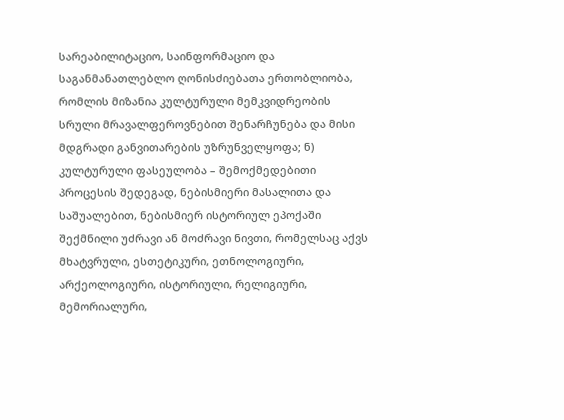სარეაბილიტაციო, საინფორმაციო და საგანმანათლებლო ღონისძიებათა ერთობლიობა, რომლის მიზანია კულტურული მემკვიდრეობის სრული მრავალფეროვნებით შენარჩუნება და მისი მდგრადი განვითარების უზრუნველყოფა; ნ) კულტურული ფასეულობა – შემოქმედებითი პროცესის შედეგად, ნებისმიერი მასალითა და საშუალებით, ნებისმიერ ისტორიულ ეპოქაში შექმნილი უძრავი ან მოძრავი ნივთი, რომელსაც აქვს მხატვრული, ესთეტიკური, ეთნოლოგიური, არქეოლოგიური, ისტორიული, რელიგიური, მემორიალური,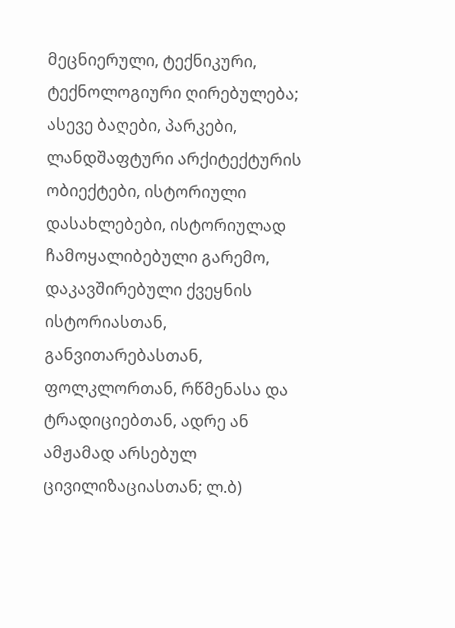მეცნიერული, ტექნიკური, ტექნოლოგიური ღირებულება; ასევე ბაღები, პარკები, ლანდშაფტური არქიტექტურის ობიექტები, ისტორიული დასახლებები, ისტორიულად ჩამოყალიბებული გარემო, დაკავშირებული ქვეყნის ისტორიასთან, განვითარებასთან, ფოლკლორთან, რწმენასა და ტრადიციებთან, ადრე ან ამჟამად არსებულ ცივილიზაციასთან; ლ.ბ)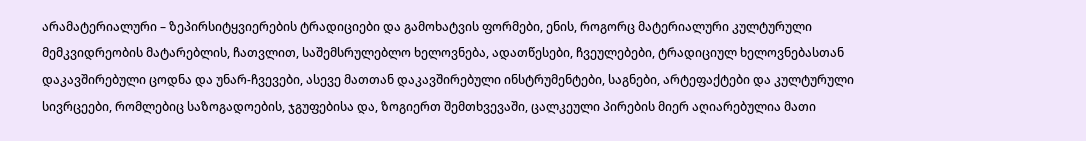არამატერიალური – ზეპირსიტყვიერების ტრადიციები და გამოხატვის ფორმები, ენის, როგორც მატერიალური კულტურული მემკვიდრეობის მატარებლის, ჩათვლით, საშემსრულებლო ხელოვნება, ადათწესები, ჩვეულებები, ტრადიციულ ხელოვნებასთან დაკავშირებული ცოდნა და უნარ-ჩვევები, ასევე მათთან დაკავშირებული ინსტრუმენტები, საგნები, არტეფაქტები და კულტურული სივრცეები, რომლებიც საზოგადოების, ჯგუფებისა და, ზოგიერთ შემთხვევაში, ცალკეული პირების მიერ აღიარებულია მათი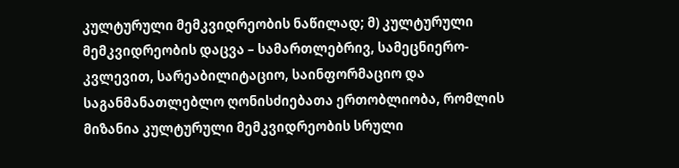კულტურული მემკვიდრეობის ნაწილად; მ) კულტურული მემკვიდრეობის დაცვა – სამართლებრივ, სამეცნიერო-კვლევით, სარეაბილიტაციო, საინფორმაციო და საგანმანათლებლო ღონისძიებათა ერთობლიობა, რომლის მიზანია კულტურული მემკვიდრეობის სრული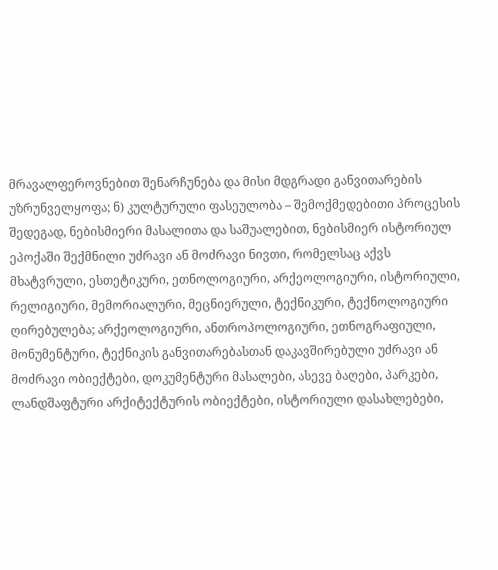მრავალფეროვნებით შენარჩუნება და მისი მდგრადი განვითარების უზრუნველყოფა; ნ) კულტურული ფასეულობა – შემოქმედებითი პროცესის შედეგად, ნებისმიერი მასალითა და საშუალებით, ნებისმიერ ისტორიულ ეპოქაში შექმნილი უძრავი ან მოძრავი ნივთი, რომელსაც აქვს მხატვრული, ესთეტიკური, ეთნოლოგიური, არქეოლოგიური, ისტორიული, რელიგიური, მემორიალური, მეცნიერული, ტექნიკური, ტექნოლოგიური ღირებულება; არქეოლოგიური, ანთროპოლოგიური, ეთნოგრაფიული, მონუმენტური, ტექნიკის განვითარებასთან დაკავშირებული უძრავი ან მოძრავი ობიექტები, დოკუმენტური მასალები, ასევე ბაღები, პარკები, ლანდშაფტური არქიტექტურის ობიექტები, ისტორიული დასახლებები,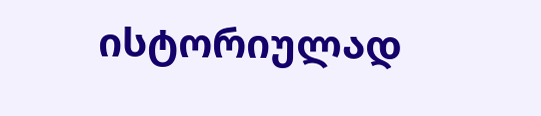ისტორიულად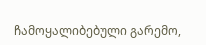ჩამოყალიბებული გარემო,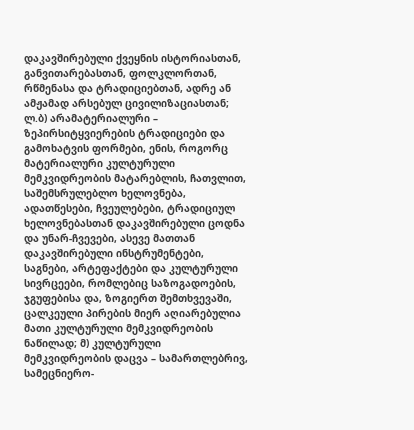დაკავშირებული ქვეყნის ისტორიასთან, განვითარებასთან, ფოლკლორთან, რწმენასა და ტრადიციებთან, ადრე ან ამჟამად არსებულ ცივილიზაციასთან; ლ.ბ) არამატერიალური – ზეპირსიტყვიერების ტრადიციები და გამოხატვის ფორმები, ენის, როგორც მატერიალური კულტურული მემკვიდრეობის მატარებლის, ჩათვლით, საშემსრულებლო ხელოვნება, ადათწესები, ჩვეულებები, ტრადიციულ ხელოვნებასთან დაკავშირებული ცოდნა და უნარ-ჩვევები, ასევე მათთან დაკავშირებული ინსტრუმენტები, საგნები, არტეფაქტები და კულტურული სივრცეები, რომლებიც საზოგადოების, ჯგუფებისა და, ზოგიერთ შემთხვევაში, ცალკეული პირების მიერ აღიარებულია მათი კულტურული მემკვიდრეობის ნაწილად; მ) კულტურული მემკვიდრეობის დაცვა – სამართლებრივ, სამეცნიერო-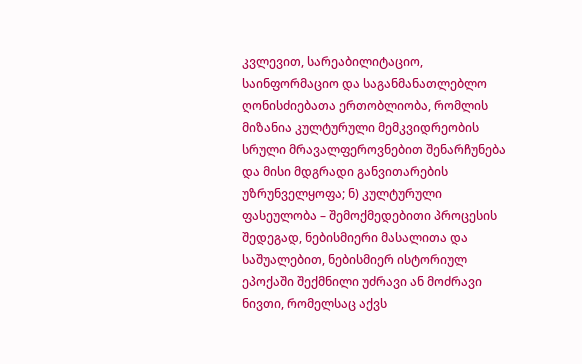კვლევით, სარეაბილიტაციო, საინფორმაციო და საგანმანათლებლო ღონისძიებათა ერთობლიობა, რომლის მიზანია კულტურული მემკვიდრეობის სრული მრავალფეროვნებით შენარჩუნება და მისი მდგრადი განვითარების უზრუნველყოფა; ნ) კულტურული ფასეულობა – შემოქმედებითი პროცესის შედეგად, ნებისმიერი მასალითა და საშუალებით, ნებისმიერ ისტორიულ ეპოქაში შექმნილი უძრავი ან მოძრავი ნივთი, რომელსაც აქვს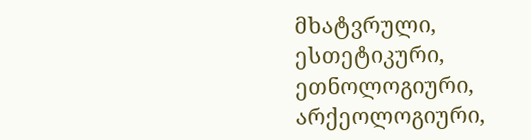მხატვრული, ესთეტიკური, ეთნოლოგიური, არქეოლოგიური,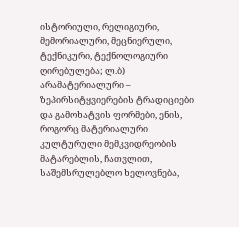ისტორიული, რელიგიური, მემორიალური, მეცნიერული, ტექნიკური, ტექნოლოგიური ღირებულება; ლ.ბ) არამატერიალური – ზეპირსიტყვიერების ტრადიციები და გამოხატვის ფორმები, ენის, როგორც მატერიალური კულტურული მემკვიდრეობის მატარებლის, ჩათვლით, საშემსრულებლო ხელოვნება,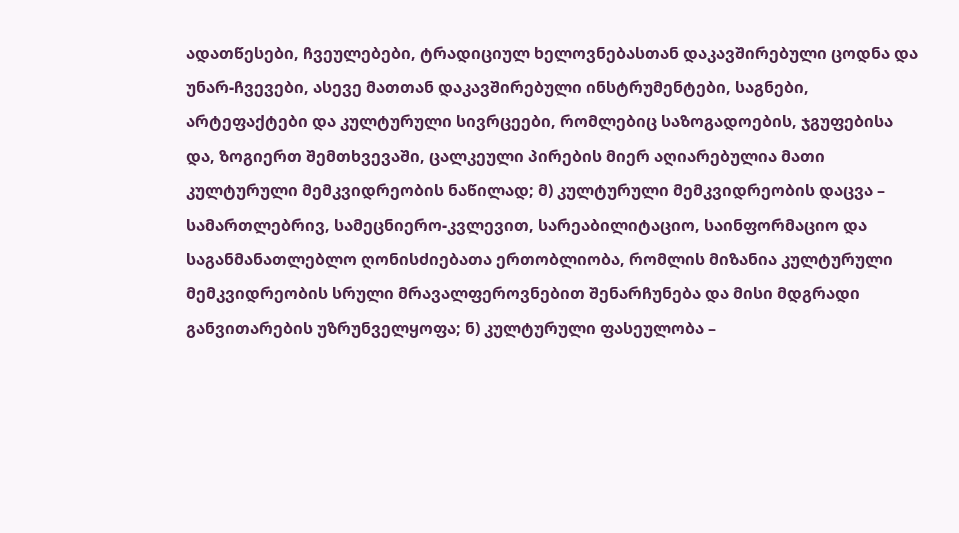ადათწესები, ჩვეულებები, ტრადიციულ ხელოვნებასთან დაკავშირებული ცოდნა და უნარ-ჩვევები, ასევე მათთან დაკავშირებული ინსტრუმენტები, საგნები, არტეფაქტები და კულტურული სივრცეები, რომლებიც საზოგადოების, ჯგუფებისა და, ზოგიერთ შემთხვევაში, ცალკეული პირების მიერ აღიარებულია მათი კულტურული მემკვიდრეობის ნაწილად; მ) კულტურული მემკვიდრეობის დაცვა – სამართლებრივ, სამეცნიერო-კვლევით, სარეაბილიტაციო, საინფორმაციო და საგანმანათლებლო ღონისძიებათა ერთობლიობა, რომლის მიზანია კულტურული მემკვიდრეობის სრული მრავალფეროვნებით შენარჩუნება და მისი მდგრადი განვითარების უზრუნველყოფა; ნ) კულტურული ფასეულობა –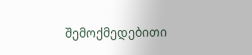შემოქმედებითი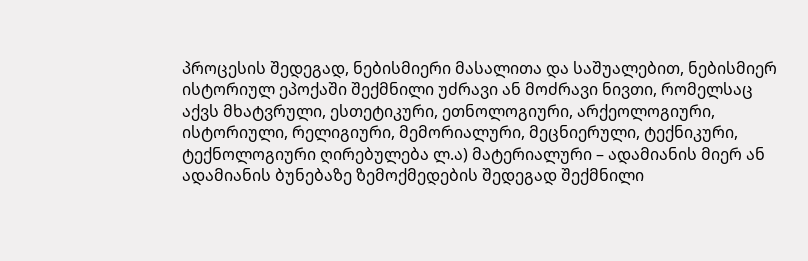პროცესის შედეგად, ნებისმიერი მასალითა და საშუალებით, ნებისმიერ ისტორიულ ეპოქაში შექმნილი უძრავი ან მოძრავი ნივთი, რომელსაც აქვს მხატვრული, ესთეტიკური, ეთნოლოგიური, არქეოლოგიური, ისტორიული, რელიგიური, მემორიალური, მეცნიერული, ტექნიკური, ტექნოლოგიური ღირებულება ლ.ა) მატერიალური – ადამიანის მიერ ან ადამიანის ბუნებაზე ზემოქმედების შედეგად შექმნილი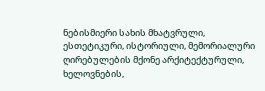ნებისმიერი სახის მხატვრული, ესთეტიკური, ისტორიული, მემორიალური ღირებულების მქონე არქიტექტურული, ხელოვნების,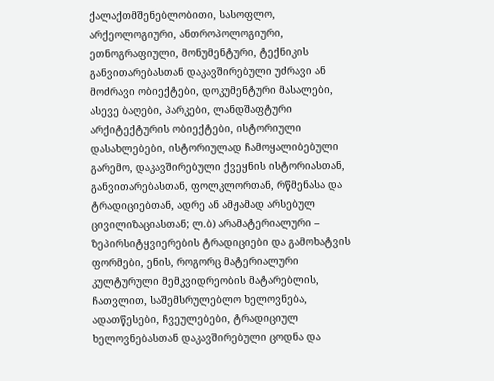ქალაქთმშენებლობითი, სასოფლო, არქეოლოგიური, ანთროპოლოგიური, ეთნოგრაფიული, მონუმენტური, ტექნიკის განვითარებასთან დაკავშირებული უძრავი ან მოძრავი ობიექტები, დოკუმენტური მასალები, ასევე ბაღები, პარკები, ლანდშაფტური არქიტექტურის ობიექტები, ისტორიული დასახლებები, ისტორიულად ჩამოყალიბებული გარემო, დაკავშირებული ქვეყნის ისტორიასთან, განვითარებასთან, ფოლკლორთან, რწმენასა და ტრადიციებთან, ადრე ან ამჟამად არსებულ ცივილიზაციასთან; ლ.ბ) არამატერიალური – ზეპირსიტყვიერების ტრადიციები და გამოხატვის ფორმები, ენის, როგორც მატერიალური კულტურული მემკვიდრეობის მატარებლის, ჩათვლით, საშემსრულებლო ხელოვნება, ადათწესები, ჩვეულებები, ტრადიციულ ხელოვნებასთან დაკავშირებული ცოდნა და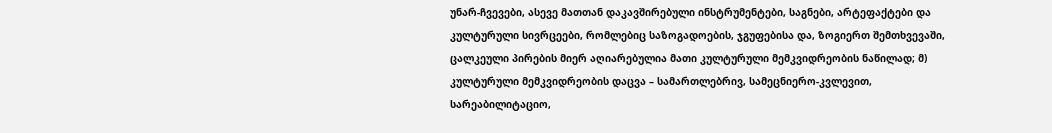უნარ-ჩვევები, ასევე მათთან დაკავშირებული ინსტრუმენტები, საგნები, არტეფაქტები და კულტურული სივრცეები, რომლებიც საზოგადოების, ჯგუფებისა და, ზოგიერთ შემთხვევაში, ცალკეული პირების მიერ აღიარებულია მათი კულტურული მემკვიდრეობის ნაწილად; მ) კულტურული მემკვიდრეობის დაცვა – სამართლებრივ, სამეცნიერო-კვლევით, სარეაბილიტაციო,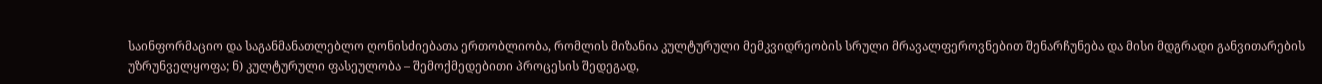საინფორმაციო და საგანმანათლებლო ღონისძიებათა ერთობლიობა, რომლის მიზანია კულტურული მემკვიდრეობის სრული მრავალფეროვნებით შენარჩუნება და მისი მდგრადი განვითარების უზრუნველყოფა; ნ) კულტურული ფასეულობა – შემოქმედებითი პროცესის შედეგად,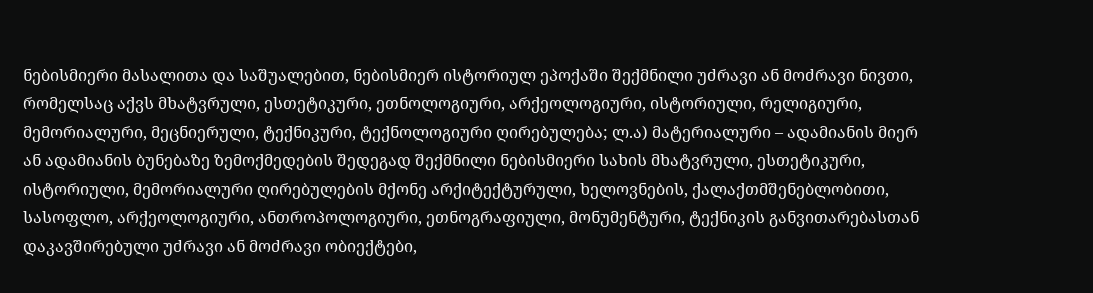ნებისმიერი მასალითა და საშუალებით, ნებისმიერ ისტორიულ ეპოქაში შექმნილი უძრავი ან მოძრავი ნივთი, რომელსაც აქვს მხატვრული, ესთეტიკური, ეთნოლოგიური, არქეოლოგიური, ისტორიული, რელიგიური, მემორიალური, მეცნიერული, ტექნიკური, ტექნოლოგიური ღირებულება; ლ.ა) მატერიალური – ადამიანის მიერ ან ადამიანის ბუნებაზე ზემოქმედების შედეგად შექმნილი ნებისმიერი სახის მხატვრული, ესთეტიკური, ისტორიული, მემორიალური ღირებულების მქონე არქიტექტურული, ხელოვნების, ქალაქთმშენებლობითი, სასოფლო, არქეოლოგიური, ანთროპოლოგიური, ეთნოგრაფიული, მონუმენტური, ტექნიკის განვითარებასთან დაკავშირებული უძრავი ან მოძრავი ობიექტები,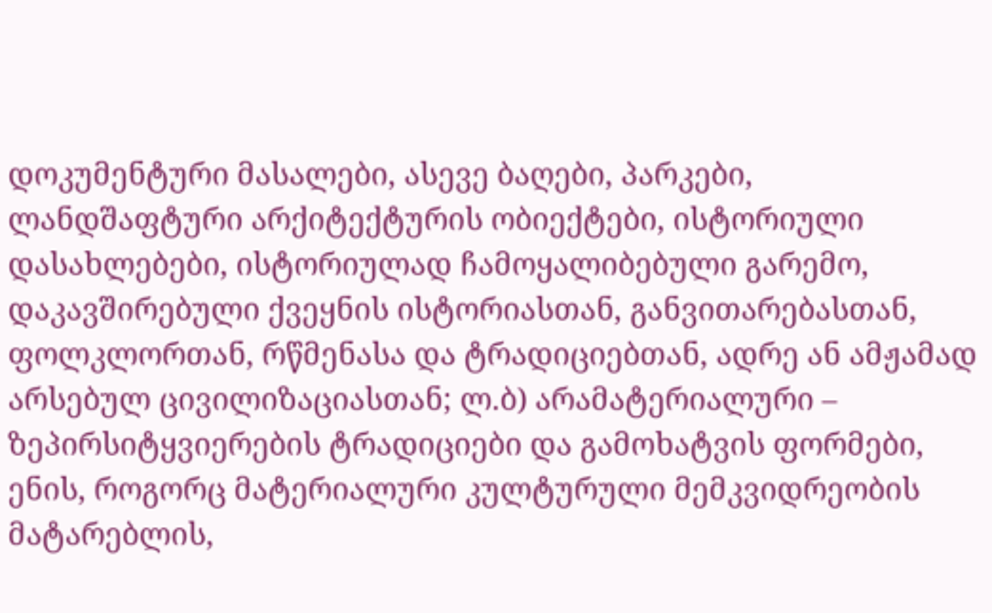დოკუმენტური მასალები, ასევე ბაღები, პარკები, ლანდშაფტური არქიტექტურის ობიექტები, ისტორიული დასახლებები, ისტორიულად ჩამოყალიბებული გარემო, დაკავშირებული ქვეყნის ისტორიასთან, განვითარებასთან, ფოლკლორთან, რწმენასა და ტრადიციებთან, ადრე ან ამჟამად არსებულ ცივილიზაციასთან; ლ.ბ) არამატერიალური – ზეპირსიტყვიერების ტრადიციები და გამოხატვის ფორმები, ენის, როგორც მატერიალური კულტურული მემკვიდრეობის მატარებლის,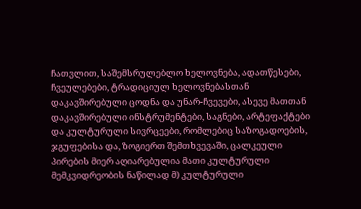ჩათვლით, საშემსრულებლო ხელოვნება, ადათწესები, ჩვეულებები, ტრადიციულ ხელოვნებასთან დაკავშირებული ცოდნა და უნარ-ჩვევები, ასევე მათთან დაკავშირებული ინსტრუმენტები, საგნები, არტეფაქტები და კულტურული სივრცეები, რომლებიც საზოგადოების, ჯგუფებისა და, ზოგიერთ შემთხვევაში, ცალკეული პირების მიერ აღიარებულია მათი კულტურული მემკვიდრეობის ნაწილად მ) კულტურული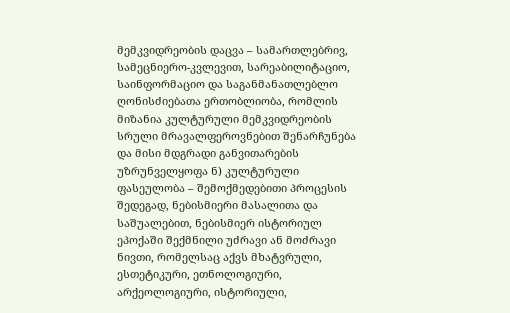მემკვიდრეობის დაცვა – სამართლებრივ, სამეცნიერო-კვლევით, სარეაბილიტაციო, საინფორმაციო და საგანმანათლებლო ღონისძიებათა ერთობლიობა, რომლის მიზანია კულტურული მემკვიდრეობის სრული მრავალფეროვნებით შენარჩუნება და მისი მდგრადი განვითარების უზრუნველყოფა ნ) კულტურული ფასეულობა – შემოქმედებითი პროცესის შედეგად, ნებისმიერი მასალითა და საშუალებით, ნებისმიერ ისტორიულ ეპოქაში შექმნილი უძრავი ან მოძრავი ნივთი, რომელსაც აქვს მხატვრული, ესთეტიკური, ეთნოლოგიური, არქეოლოგიური, ისტორიული,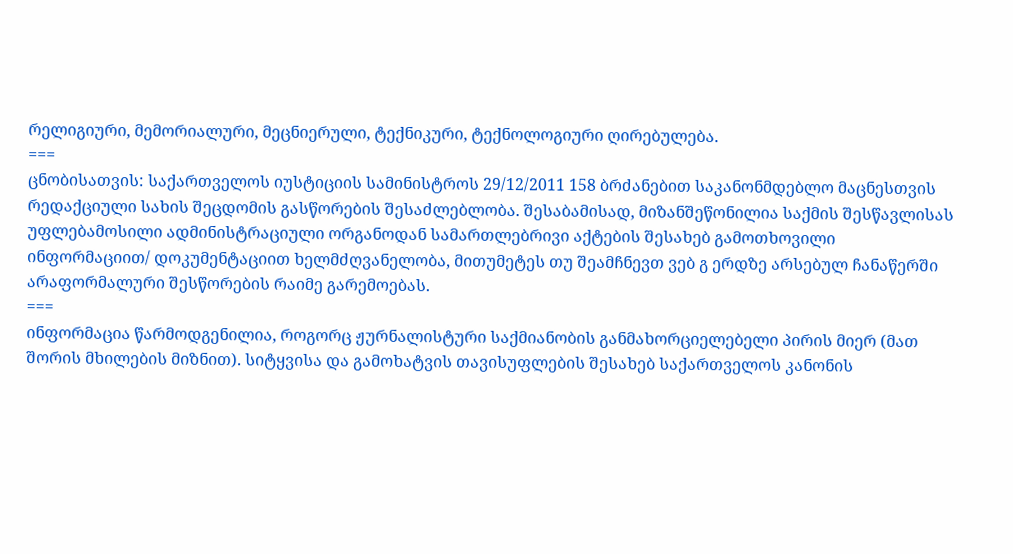რელიგიური, მემორიალური, მეცნიერული, ტექნიკური, ტექნოლოგიური ღირებულება.
===
ცნობისათვის: საქართველოს იუსტიციის სამინისტროს 29/12/2011 158 ბრძანებით საკანონმდებლო მაცნესთვის რედაქციული სახის შეცდომის გასწორების შესაძლებლობა. შესაბამისად, მიზანშეწონილია საქმის შესწავლისას უფლებამოსილი ადმინისტრაციული ორგანოდან სამართლებრივი აქტების შესახებ გამოთხოვილი ინფორმაციით/ დოკუმენტაციით ხელმძღვანელობა, მითუმეტეს თუ შეამჩნევთ ვებ გ ერდზე არსებულ ჩანაწერში არაფორმალური შესწორების რაიმე გარემოებას.
===
ინფორმაცია წარმოდგენილია, როგორც ჟურნალისტური საქმიანობის განმახორციელებელი პირის მიერ (მათ შორის მხილების მიზნით). სიტყვისა და გამოხატვის თავისუფლების შესახებ საქართველოს კანონის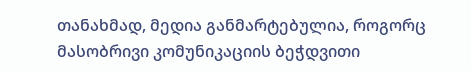თანახმად, მედია განმარტებულია, როგორც მასობრივი კომუნიკაციის ბეჭდვითი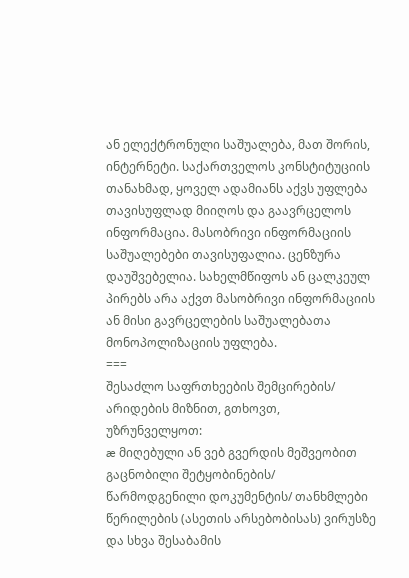ან ელექტრონული საშუალება, მათ შორის, ინტერნეტი. საქართველოს კონსტიტუციის თანახმად, ყოველ ადამიანს აქვს უფლება თავისუფლად მიიღოს და გაავრცელოს ინფორმაცია. მასობრივი ინფორმაციის საშუალებები თავისუფალია. ცენზურა დაუშვებელია. სახელმწიფოს ან ცალკეულ პირებს არა აქვთ მასობრივი ინფორმაციის ან მისი გავრცელების საშუალებათა მონოპოლიზაციის უფლება.
===
შესაძლო საფრთხეების შემცირების/ არიდების მიზნით, გთხოვთ, უზრუნველყოთ:
æ მიღებული ან ვებ გვერდის მეშვეობით გაცნობილი შეტყობინების/ წარმოდგენილი დოკუმენტის/ თანხმლები წერილების (ასეთის არსებობისას) ვირუსზე და სხვა შესაბამის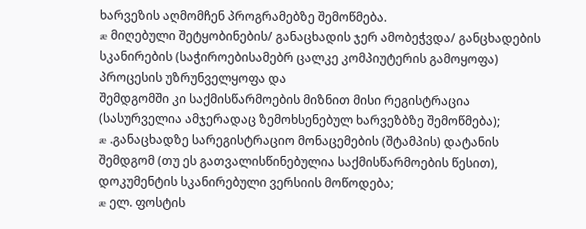ხარვეზის აღმომჩენ პროგრამებზე შემოწმება.
æ მიღებული შეტყობინების/ განაცხადის ჯერ ამობეჭვდა/ განცხადების სკანირების (საჭიროებისამებრ ცალკე კომპიუტერის გამოყოფა) პროცესის უზრუნველყოფა და
შემდგომში კი საქმისწარმოების მიზნით მისი რეგისტრაცია (სასურველია ამჯერადაც ზემოხსენებულ ხარვეზბზე შემოწმება);
æ .განაცხადზე სარეგისტრაციო მონაცემების (შტამპის) დატანის შემდგომ (თუ ეს გათვალისწინებულია საქმისწარმოების წესით), დოკუმენტის სკანირებული ვერსიის მოწოდება;
æ ელ. ფოსტის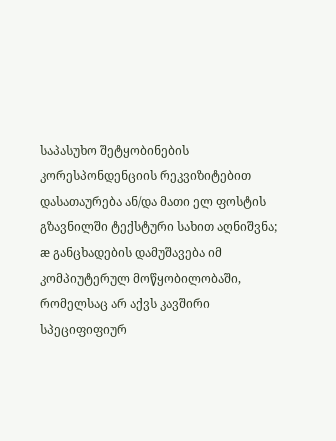საპასუხო შეტყობინების კორესპონდენციის რეკვიზიტებით დასათაურება ან/და მათი ელ ფოსტის გზავნილში ტექსტური სახით აღნიშვნა;
æ განცხადების დამუშავება იმ კომპიუტერულ მოწყობილობაში, რომელსაც არ აქვს კავშირი სპეციფიფიურ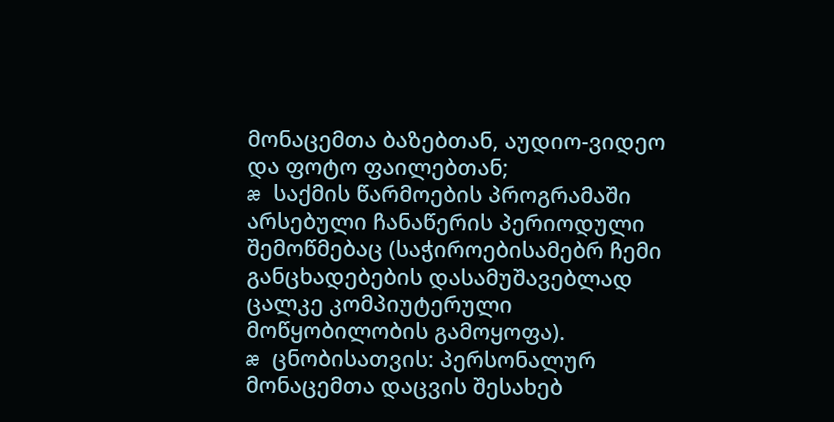მონაცემთა ბაზებთან, აუდიო-ვიდეო და ფოტო ფაილებთან;
æ საქმის წარმოების პროგრამაში არსებული ჩანაწერის პერიოდული შემოწმებაც (საჭიროებისამებრ ჩემი განცხადებების დასამუშავებლად ცალკე კომპიუტერული მოწყობილობის გამოყოფა).
æ ცნობისათვის: პერსონალურ მონაცემთა დაცვის შესახებ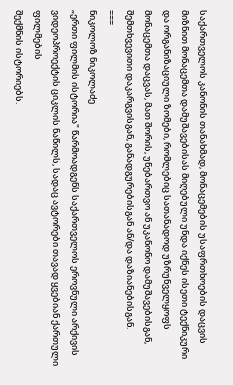საქართველოს კანონის თანახმად, მონაცემების უსაფრთხოების დაცვის მიზნით მონაცემთა დამუშავებისას მიღებული უნდა იქნეს ისეთი ტექნიკური და ორგანიზაციული ზომები, რომლებიც სათანადოდ უზრუნველყოფს მონაცემთა დაცვას, მათ შორის, უნებართვო ან უკანონო დამუშავებისგან, შემთხვევითი დაკარგვისგან, განადგურებისგან ან/და დაზიანებისგან.
===
ნიკოლოზ ნიკოლაძე
„ერთი ფილმის ისტორია" წარმოადგენს საქართველოს ეროვნული არქივის
ვიდეოპროექტის ციკლის ნაწილს, სადაც ავტორები თავად ყვებიან ქართული ფილმების
შექმნის ისტორიებს.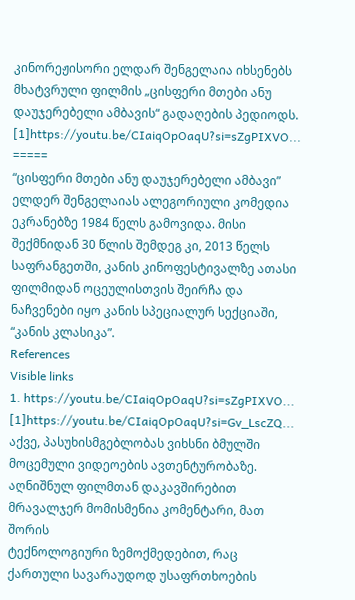კინორეჟისორი ელდარ შენგელაია იხსენებს მხატვრული ფილმის „ცისფერი მთები ანუ
დაუჯერებელი ამბავის“ გადაღების პედიოდს.
[1]https://youtu.be/CIaiqOpOaqU?si=sZgPIXVO...
=====
“ცისფერი მთები ანუ დაუჯერებელი ამბავი” ელდერ შენგელაიას ალეგორიული კომედია
ეკრანებზე 1984 წელს გამოვიდა. მისი შექმნიდან 30 წლის შემდეგ კი, 2013 წელს
საფრანგეთში, კანის კინოფესტივალზე ათასი ფილმიდან ოცეულისთვის შეირჩა და
ნაჩვენები იყო კანის სპეციალურ სექციაში, “კანის კლასიკა”.
References
Visible links
1. https://youtu.be/CIaiqOpOaqU?si=sZgPIXVO...
[1]https://youtu.be/CIaiqOpOaqU?si=Gv_LscZQ...
აქვე, პასუხისმგებლობას ვიხსნი ბმულში მოცემული ვიდეოების ავთენტურობაზე.
აღნიშნულ ფილმთან დაკავშირებით მრავალჯერ მომისმენია კომენტარი, მათ შორის
ტექნოლოგიური ზემოქმედებით, რაც ქართული სავარაუდოდ უსაფრთხოების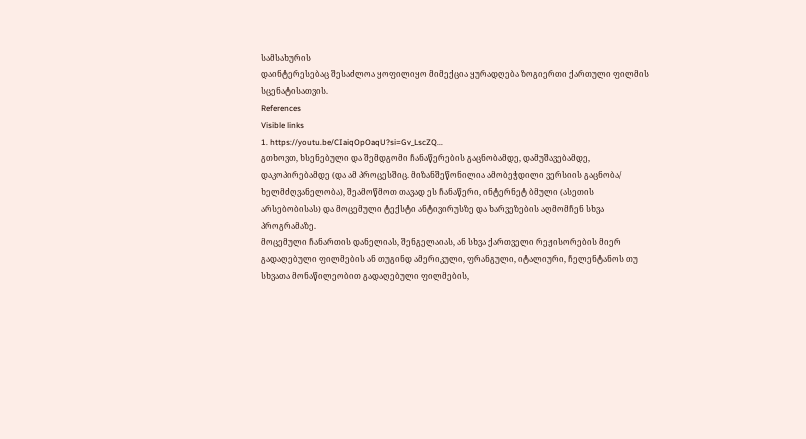სამსახურის
დაინტერესებაც შესაძლოა ყოფილიყო მიმექცია ყურადღება ზოგიერთი ქართული ფილმის
სცენატისათვის.
References
Visible links
1. https://youtu.be/CIaiqOpOaqU?si=Gv_LscZQ...
გთხოვთ, ხსენებული და შემდგომი ჩანაწერების გაცნობამდე, დამუშავებამდე,
დაკოპირებამდე (და ამ პროცესშიც. მიზანშეწონილია ამობეჭდილი ვერსიის გაცნობა/
ხელმძღვანელობა), შეამოწმოთ თავად ეს ჩანაწერი, ინტერნეტ ბმული (ასეთის
არსებობისას) და მოცემული ტექსტი ანტივირუსზე და ხარვეზების აღმომჩენ სხვა
პროგრამაზე.
მოცემული ჩანართის დანელიას, შენგელაიას, ან სხვა ქართველი რეჟისორების მიერ
გადაღებული ფილმების ან თუგინდ ამერიკული, ფრანგული, იტალიური, ჩელენტანოს თუ
სხვათა მონაწილეობით გადაღებული ფილმების,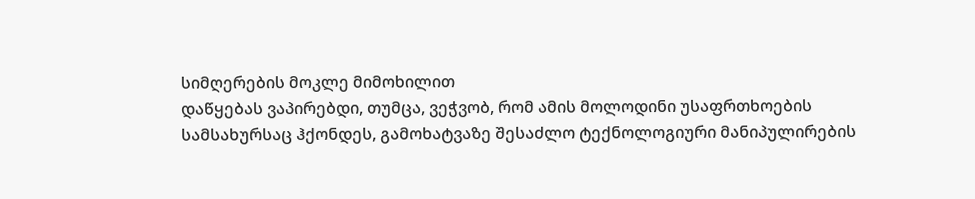სიმღერების მოკლე მიმოხილით
დაწყებას ვაპირებდი, თუმცა, ვეჭვობ, რომ ამის მოლოდინი უსაფრთხოების
სამსახურსაც ჰქონდეს, გამოხატვაზე შესაძლო ტექნოლოგიური მანიპულირების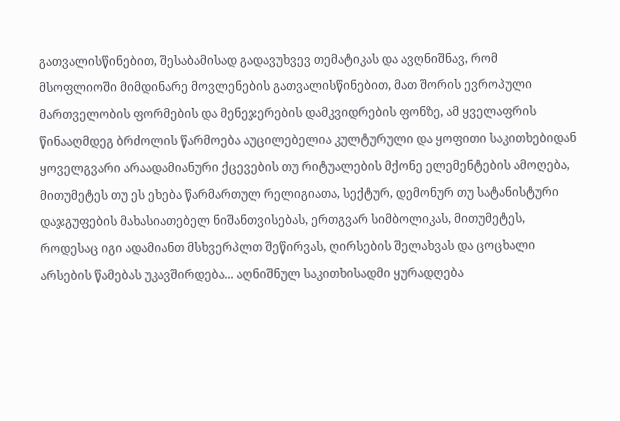გათვალისწინებით, შესაბამისად გადავუხვევ თემატიკას და ავღნიშნავ, რომ
მსოფლიოში მიმდინარე მოვლენების გათვალისწინებით, მათ შორის ევროპული
მართველობის ფორმების და მენეჯერების დამკვიდრების ფონზე, ამ ყველაფრის
წინააღმდეგ ბრძოლის წარმოება აუცილებელია კულტურული და ყოფითი საკითხებიდან
ყოველგვარი არაადამიანური ქცევების თუ რიტუალების მქონე ელემენტების ამოღება,
მითუმეტეს თუ ეს ეხება წარმართულ რელიგიათა, სექტურ, დემონურ თუ სატანისტური
დაჯგუფების მახასიათებელ ნიშანთვისებას, ერთგვარ სიმბოლიკას, მითუმეტეს,
როდესაც იგი ადამიანთ მსხვერპლთ შეწირვას, ღირსების შელახვას და ცოცხალი
არსების წამებას უკავშირდება... აღნიშნულ საკითხისადმი ყურადღება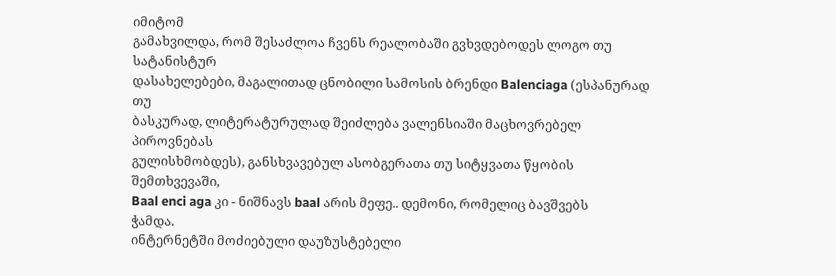იმიტომ
გამახვილდა, რომ შესაძლოა ჩვენს რეალობაში გვხვდებოდეს ლოგო თუ სატანისტურ
დასახელებები, მაგალითად ცნობილი სამოსის ბრენდი Balenciaga (ესპანურად თუ
ბასკურად, ლიტერატურულად შეიძლება ვალენსიაში მაცხოვრებელ პიროვნებას
გულისხმობდეს), განსხვავებულ ასობგერათა თუ სიტყვათა წყობის შემთხვევაში,
Baal enci aga კი - ნიშნავს baal არის მეფე.. დემონი, რომელიც ბავშვებს
ჭამდა.
ინტერნეტში მოძიებული დაუზუსტებელი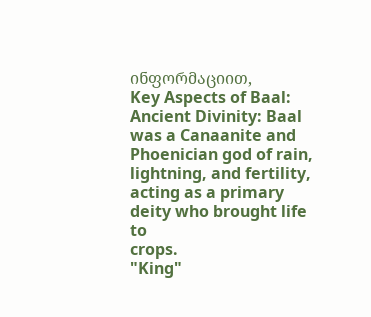ინფორმაციით,
Key Aspects of Baal:
Ancient Divinity: Baal was a Canaanite and Phoenician god of rain,
lightning, and fertility, acting as a primary deity who brought life to
crops.
"King"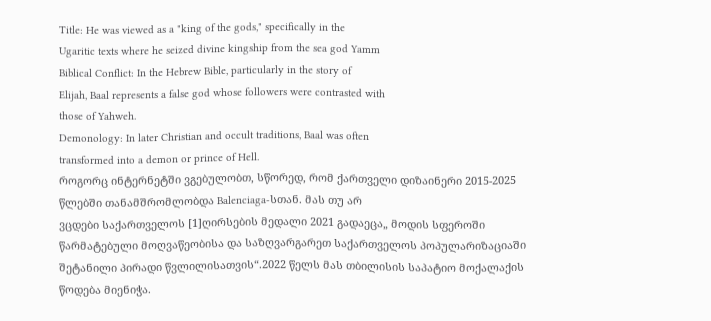Title: He was viewed as a "king of the gods," specifically in the
Ugaritic texts where he seized divine kingship from the sea god Yamm
Biblical Conflict: In the Hebrew Bible, particularly in the story of
Elijah, Baal represents a false god whose followers were contrasted with
those of Yahweh.
Demonology: In later Christian and occult traditions, Baal was often
transformed into a demon or prince of Hell.
როგორც ინტერნეტში ვგებულობთ, სწორედ, რომ ქართველი დიზაინერი 2015-2025
წლებში თანამშრომლობდა Balenciaga-სთან. მას თუ არ
ვცდები საქართველოს [1]ღირსების მედალი 2021 გადაეცა„ მოდის სფეროში
წარმატებული მოღვაწეობისა და საზღვარგარეთ საქართველოს პოპულარიზაციაში
შეტანილი პირადი წვლილისათვის“.2022 წელს მას თბილისის საპატიო მოქალაქის
წოდება მიენიჭა.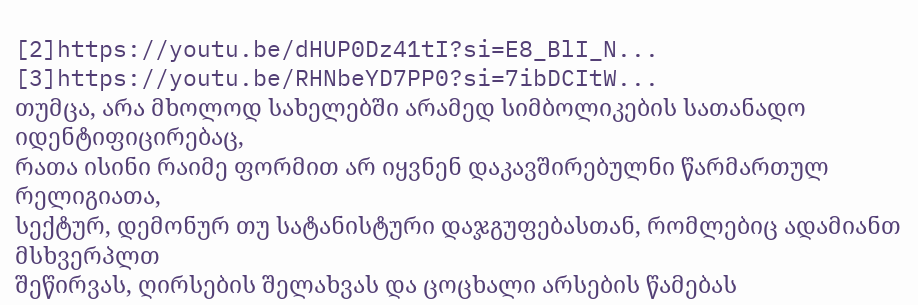[2]https://youtu.be/dHUP0Dz41tI?si=E8_BlI_N...
[3]https://youtu.be/RHNbeYD7PP0?si=7ibDCItW...
თუმცა, არა მხოლოდ სახელებში არამედ სიმბოლიკების სათანადო იდენტიფიცირებაც,
რათა ისინი რაიმე ფორმით არ იყვნენ დაკავშირებულნი წარმართულ რელიგიათა,
სექტურ, დემონურ თუ სატანისტური დაჯგუფებასთან, რომლებიც ადამიანთ მსხვერპლთ
შეწირვას, ღირსების შელახვას და ცოცხალი არსების წამებას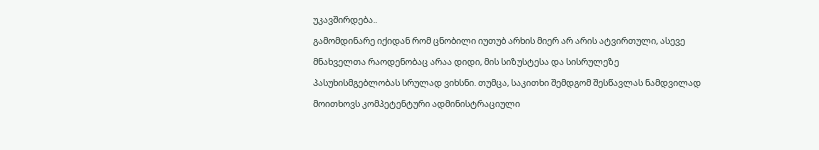უკავშირდება..
გამომდინარე იქიდან რომ ცნობილი იუთუბ არხის მიერ არ არის ატვირთული, ასევე
მნახველთა რაოდენობაც არაა დიდი, მის სიზუსტესა და სისრულეზე
პასუხისმგებლობას სრულად ვიხსნი. თუმცა, საკითხი შემდგომ შესწავლას ნამდვილად
მოითხოვს კომპეტენტური ადმინისტრაციული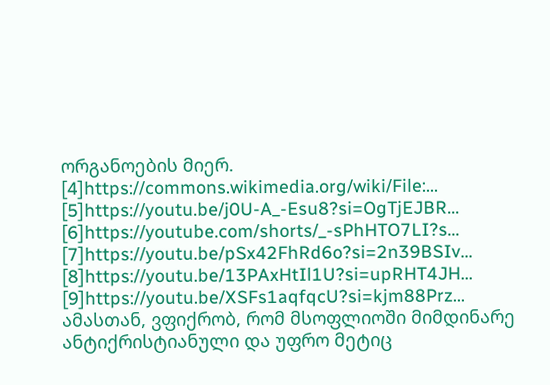ორგანოების მიერ.
[4]https://commons.wikimedia.org/wiki/File:...
[5]https://youtu.be/j0U-A_-Esu8?si=OgTjEJBR...
[6]https://youtube.com/shorts/_-sPhHTO7LI?s...
[7]https://youtu.be/pSx42FhRd6o?si=2n39BSIv...
[8]https://youtu.be/13PAxHtIl1U?si=upRHT4JH...
[9]https://youtu.be/XSFs1aqfqcU?si=kjm88Prz...
ამასთან, ვფიქრობ, რომ მსოფლიოში მიმდინარე ანტიქრისტიანული და უფრო მეტიც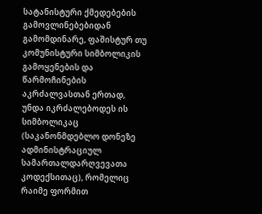სატანისტური ქმედებების გამოვლინებებიდან გამომდინარე, ფაშისტურ თუ
კომუნისტური სიმბოლიკის გამოყენების და წარმოჩინების აკრძალვასთან ერთად,
უნდა იკრძალებოდეს ის სიმბოლიკაც (საკანონმდებლო დონეზე ადმინისტრაციულ
სამართალდარღვევათა კოდექსითაც), რომელიც რაიმე ფორმით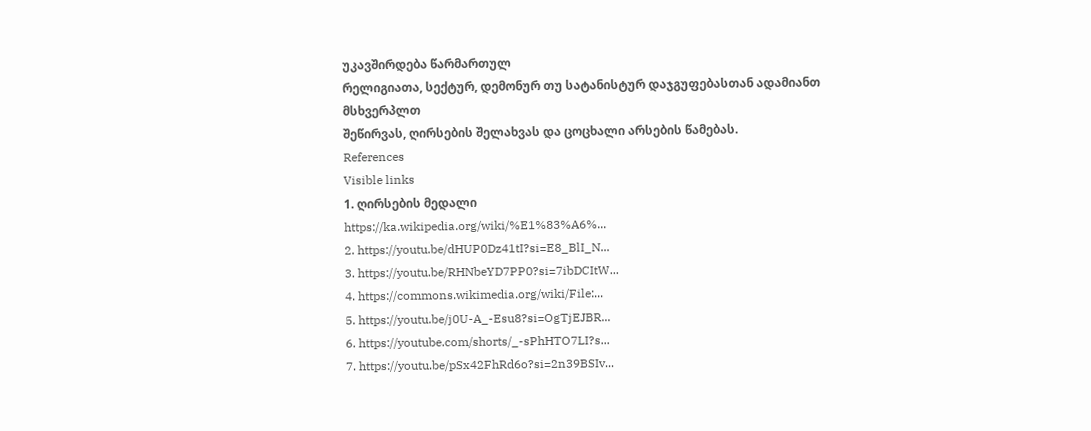უკავშირდება წარმართულ
რელიგიათა, სექტურ, დემონურ თუ სატანისტურ დაჯგუფებასთან ადამიანთ მსხვერპლთ
შეწირვას, ღირსების შელახვას და ცოცხალი არსების წამებას.
References
Visible links
1. ღირსების მედალი
https://ka.wikipedia.org/wiki/%E1%83%A6%...
2. https://youtu.be/dHUP0Dz41tI?si=E8_BlI_N...
3. https://youtu.be/RHNbeYD7PP0?si=7ibDCItW...
4. https://commons.wikimedia.org/wiki/File:...
5. https://youtu.be/j0U-A_-Esu8?si=OgTjEJBR...
6. https://youtube.com/shorts/_-sPhHTO7LI?s...
7. https://youtu.be/pSx42FhRd6o?si=2n39BSIv...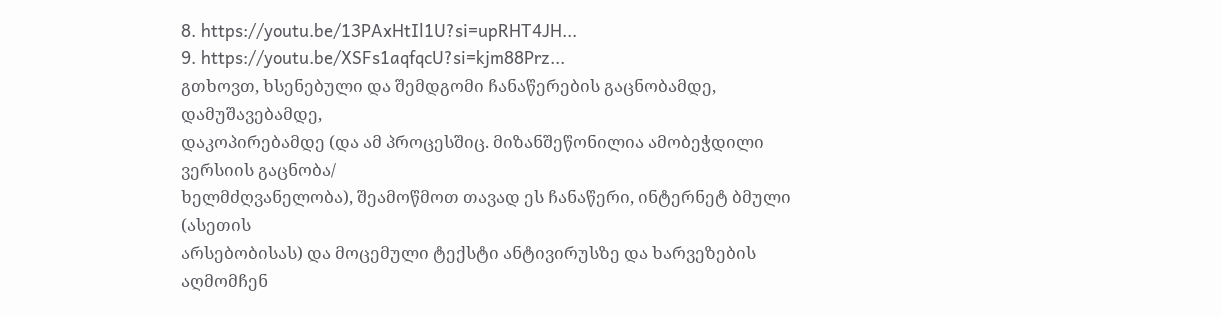8. https://youtu.be/13PAxHtIl1U?si=upRHT4JH...
9. https://youtu.be/XSFs1aqfqcU?si=kjm88Prz...
გთხოვთ, ხსენებული და შემდგომი ჩანაწერების გაცნობამდე, დამუშავებამდე,
დაკოპირებამდე (და ამ პროცესშიც. მიზანშეწონილია ამობეჭდილი ვერსიის გაცნობა/
ხელმძღვანელობა), შეამოწმოთ თავად ეს ჩანაწერი, ინტერნეტ ბმული (ასეთის
არსებობისას) და მოცემული ტექსტი ანტივირუსზე და ხარვეზების აღმომჩენ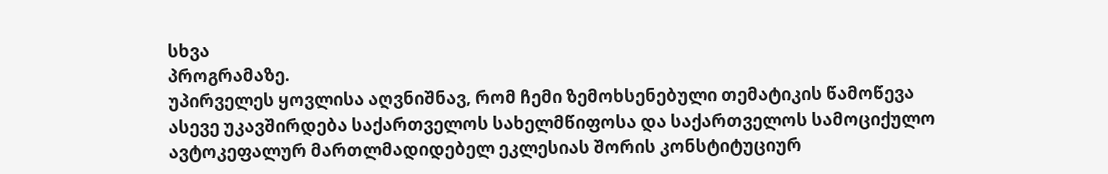სხვა
პროგრამაზე.
უპირველეს ყოვლისა აღვნიშნავ, რომ ჩემი ზემოხსენებული თემატიკის წამოწევა
ასევე უკავშირდება საქართველოს სახელმწიფოსა და საქართველოს სამოციქულო
ავტოკეფალურ მართლმადიდებელ ეკლესიას შორის კონსტიტუციურ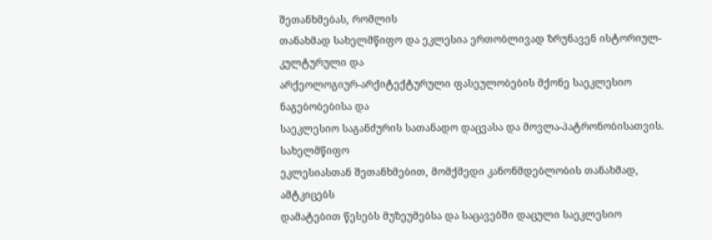შეთანხმებას, რომლის
თანახმად სახელმწიფო და ეკლესია ერთობლივად ზრუნავენ ისტორიულ-კულტურული და
არქეოლოგიურ-არქიტექტურული ფასეულობების მქონე საეკლესიო ნაგებობებისა და
საეკლესიო საგანძურის სათანადო დაცვასა და მოვლა-პატრონობისათვის. სახელმწიფო
ეკლესიასთან შეთანხმებით, მომქმედი კანონმდებლობის თანახმად, ამტკიცებს
დამატებით წესებს მუზეუმებსა და საცავებში დაცული საეკლესიო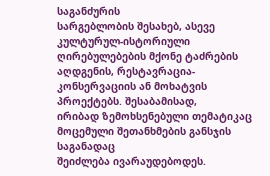საგანძურის
სარგებლობის შესახებ, ასევე კულტურულ-ისტორიული ღირებულებების მქონე ტაძრების
აღდგენის, რესტავრაცია-კონსერვაციის ან მოხატვის პროექტებს. შესაბამისად,
ირიბად ზემოხსენებული თემატიკაც მოცემული შეთანხმების განსჯის საგანადაც
შეიძლება ივარაუდებოდეს.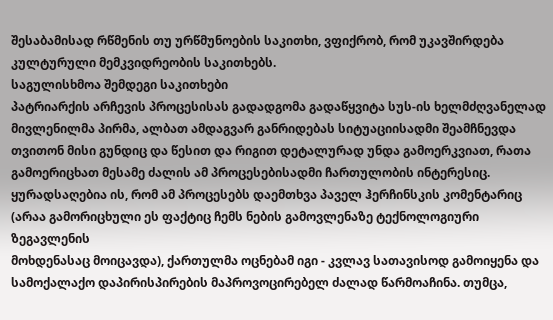შესაბამისად რწმენის თუ ურწმუნოების საკითხი, ვფიქრობ, რომ უკავშირდება
კულტურული მემკვიდრეობის საკითხებს.
საგულისხმოა შემდეგი საკითხები
პატრიარქის არჩევის პროცესისას გადადგომა გადაწყვიტა სუს-ის ხელმძღვანელად
მივლენილმა პირმა, ალბათ ამდაგვარ განრიდებას სიტუაციისადმი შეამჩნევდა
თვითონ მისი გუნდიც და წესით და რიგით დეტალურად უნდა გამოერკვიათ, რათა
გამოერიცხათ მესამე ძალის ამ პროცესებისადმი ჩართულობის ინტერესიც.
ყურადსაღებია ის, რომ ამ პროცესებს დაემთხვა პაველ ჰერჩინსკის კომენტარიც
(არაა გამორიცხული ეს ფაქტიც ჩემს ნების გამოვლენაზე ტექნოლოგიური ზეგავლენის
მოხდენასაც მოიცავდა), ქართულმა ოცნებამ იგი - კვლავ სათავისოდ გამოიყენა და
სამოქალაქო დაპირისპირების მაპროვოცირებელ ძალად წარმოაჩინა. თუმცა,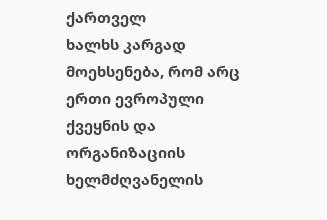ქართველ
ხალხს კარგად მოეხსენება, რომ არც ერთი ევროპული ქვეყნის და ორგანიზაციის
ხელმძღვანელის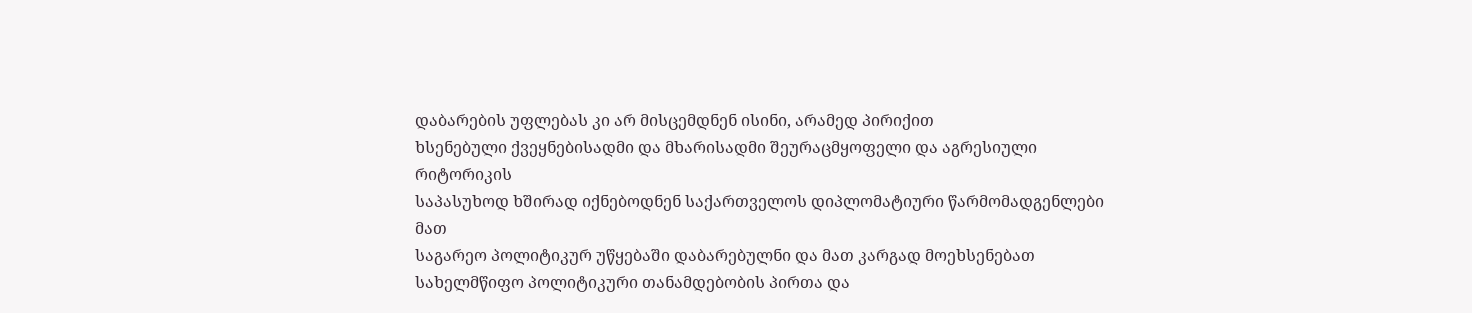დაბარების უფლებას კი არ მისცემდნენ ისინი, არამედ პირიქით
ხსენებული ქვეყნებისადმი და მხარისადმი შეურაცმყოფელი და აგრესიული რიტორიკის
საპასუხოდ ხშირად იქნებოდნენ საქართველოს დიპლომატიური წარმომადგენლები მათ
საგარეო პოლიტიკურ უწყებაში დაბარებულნი და მათ კარგად მოეხსენებათ
სახელმწიფო პოლიტიკური თანამდებობის პირთა და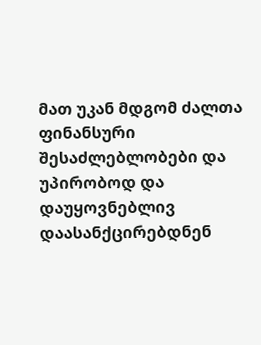მათ უკან მდგომ ძალთა ფინანსური
შესაძლებლობები და უპირობოდ და დაუყოვნებლივ დაასანქცირებდნენ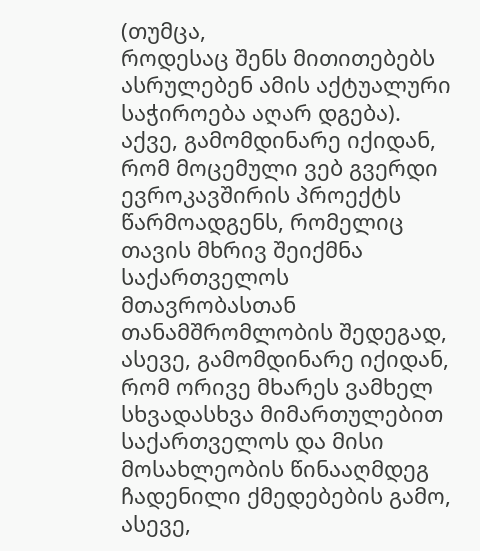(თუმცა,
როდესაც შენს მითითებებს ასრულებენ ამის აქტუალური საჭიროება აღარ დგება).
აქვე, გამომდინარე იქიდან, რომ მოცემული ვებ გვერდი ევროკავშირის პროექტს
წარმოადგენს, რომელიც თავის მხრივ შეიქმნა საქართველოს მთავრობასთან
თანამშრომლობის შედეგად, ასევე, გამომდინარე იქიდან, რომ ორივე მხარეს ვამხელ
სხვადასხვა მიმართულებით საქართველოს და მისი მოსახლეობის წინააღმდეგ
ჩადენილი ქმედებების გამო, ასევე,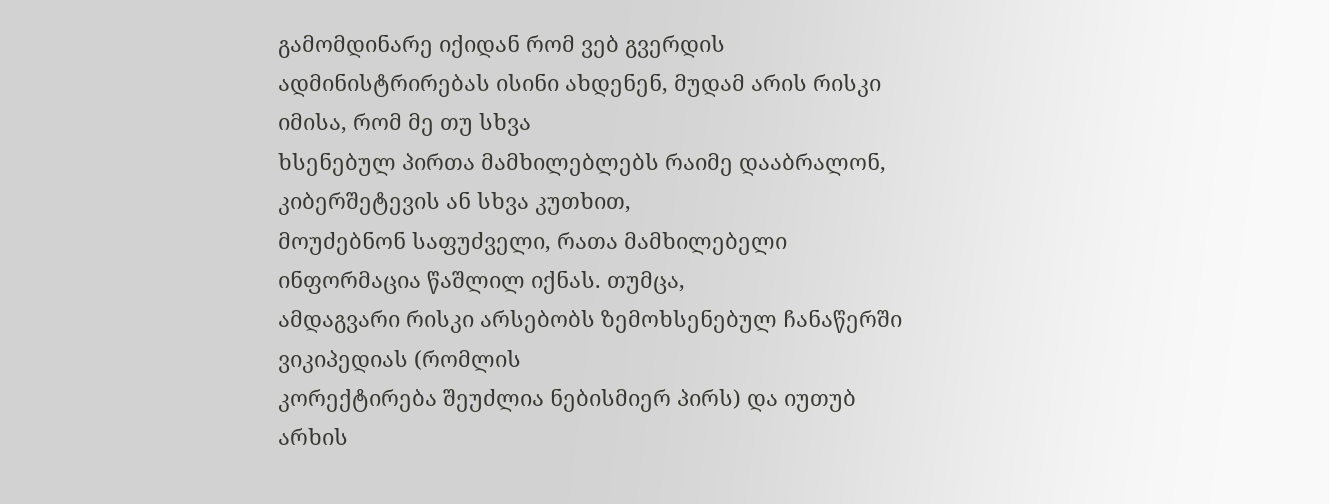გამომდინარე იქიდან რომ ვებ გვერდის
ადმინისტრირებას ისინი ახდენენ, მუდამ არის რისკი იმისა, რომ მე თუ სხვა
ხსენებულ პირთა მამხილებლებს რაიმე დააბრალონ, კიბერშეტევის ან სხვა კუთხით,
მოუძებნონ საფუძველი, რათა მამხილებელი ინფორმაცია წაშლილ იქნას. თუმცა,
ამდაგვარი რისკი არსებობს ზემოხსენებულ ჩანაწერში ვიკიპედიას (რომლის
კორექტირება შეუძლია ნებისმიერ პირს) და იუთუბ არხის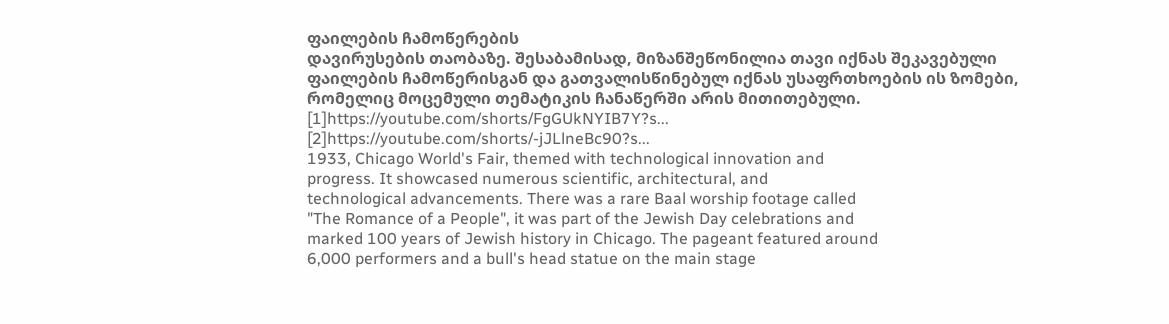ფაილების ჩამოწერების
დავირუსების თაობაზე. შესაბამისად, მიზანშეწონილია თავი იქნას შეკავებული
ფაილების ჩამოწერისგან და გათვალისწინებულ იქნას უსაფრთხოების ის ზომები,
რომელიც მოცემული თემატიკის ჩანაწერში არის მითითებული.
[1]https://youtube.com/shorts/FgGUkNYIB7Y?s...
[2]https://youtube.com/shorts/-jJLlneBc90?s...
1933, Chicago World's Fair, themed with technological innovation and
progress. It showcased numerous scientific, architectural, and
technological advancements. There was a rare Baal worship footage called
"The Romance of a People", it was part of the Jewish Day celebrations and
marked 100 years of Jewish history in Chicago. The pageant featured around
6,000 performers and a bull's head statue on the main stage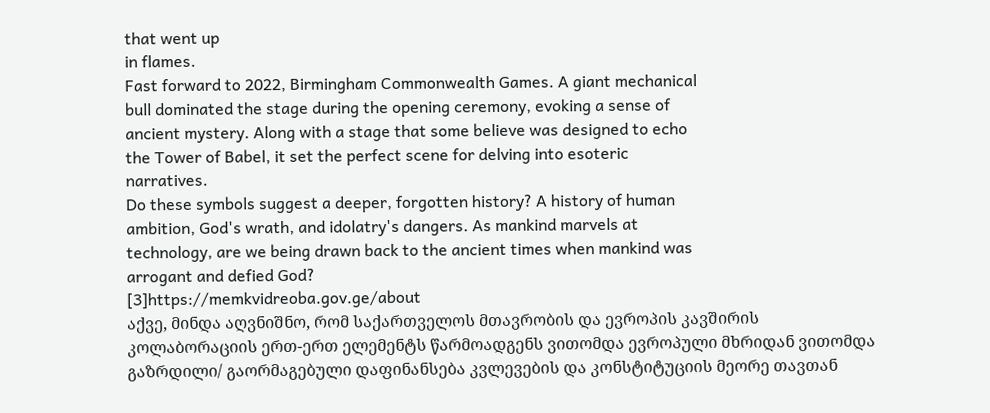that went up
in flames.
Fast forward to 2022, Birmingham Commonwealth Games. A giant mechanical
bull dominated the stage during the opening ceremony, evoking a sense of
ancient mystery. Along with a stage that some believe was designed to echo
the Tower of Babel, it set the perfect scene for delving into esoteric
narratives.
Do these symbols suggest a deeper, forgotten history? A history of human
ambition, God's wrath, and idolatry's dangers. As mankind marvels at
technology, are we being drawn back to the ancient times when mankind was
arrogant and defied God?
[3]https://memkvidreoba.gov.ge/about
აქვე, მინდა აღვნიშნო, რომ საქართველოს მთავრობის და ევროპის კავშირის
კოლაბორაციის ერთ-ერთ ელემენტს წარმოადგენს ვითომდა ევროპული მხრიდან ვითომდა
გაზრდილი/ გაორმაგებული დაფინანსება კვლევების და კონსტიტუციის მეორე თავთან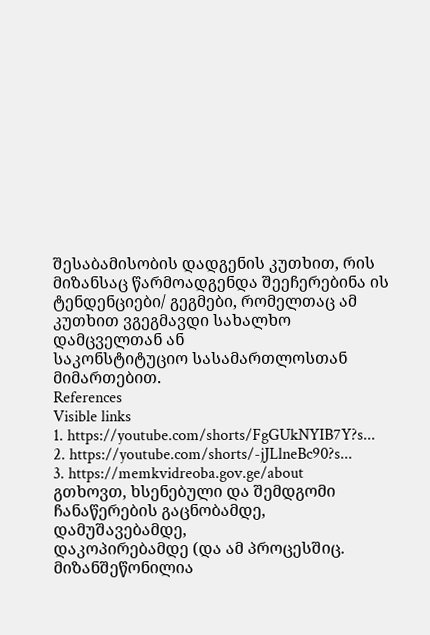შესაბამისობის დადგენის კუთხით, რის მიზანსაც წარმოადგენდა შეეჩერებინა ის
ტენდენციები/ გეგმები, რომელთაც ამ კუთხით ვგეგმავდი სახალხო დამცველთან ან
საკონსტიტუციო სასამართლოსთან მიმართებით.
References
Visible links
1. https://youtube.com/shorts/FgGUkNYIB7Y?s...
2. https://youtube.com/shorts/-jJLlneBc90?s...
3. https://memkvidreoba.gov.ge/about
გთხოვთ, ხსენებული და შემდგომი ჩანაწერების გაცნობამდე, დამუშავებამდე,
დაკოპირებამდე (და ამ პროცესშიც. მიზანშეწონილია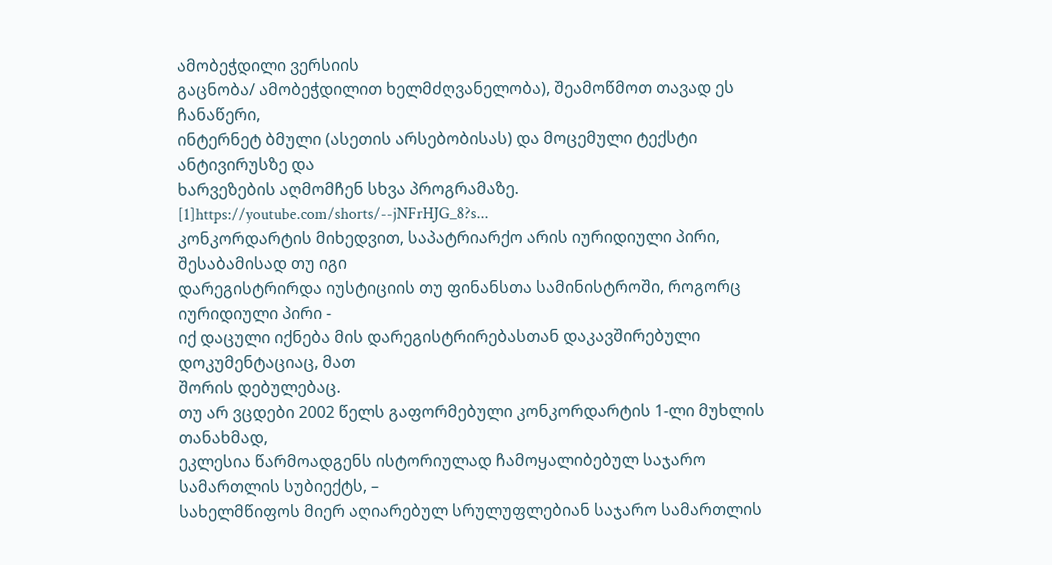ამობეჭდილი ვერსიის
გაცნობა/ ამობეჭდილით ხელმძღვანელობა), შეამოწმოთ თავად ეს ჩანაწერი,
ინტერნეტ ბმული (ასეთის არსებობისას) და მოცემული ტექსტი ანტივირუსზე და
ხარვეზების აღმომჩენ სხვა პროგრამაზე.
[1]https://youtube.com/shorts/--jNFrHJG_8?s...
კონკორდარტის მიხედვით, საპატრიარქო არის იურიდიული პირი, შესაბამისად თუ იგი
დარეგისტრირდა იუსტიციის თუ ფინანსთა სამინისტროში, როგორც იურიდიული პირი -
იქ დაცული იქნება მის დარეგისტრირებასთან დაკავშირებული დოკუმენტაციაც, მათ
შორის დებულებაც.
თუ არ ვცდები 2002 წელს გაფორმებული კონკორდარტის 1-ლი მუხლის თანახმად,
ეკლესია წარმოადგენს ისტორიულად ჩამოყალიბებულ საჯარო სამართლის სუბიექტს, –
სახელმწიფოს მიერ აღიარებულ სრულუფლებიან საჯარო სამართლის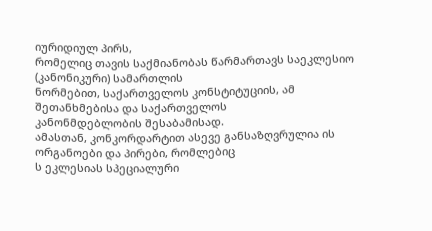იურიდიულ პირს,
რომელიც თავის საქმიანობას წარმართავს საეკლესიო (კანონიკური) სამართლის
ნორმებით, საქართველოს კონსტიტუციის, ამ შეთანხმებისა და საქართველოს
კანონმდებლობის შესაბამისად.
ამასთან, კონკორდარტით ასევე განსაზღვრულია ის ორგანოები და პირები, რომლებიც
ს ეკლესიას სპეციალური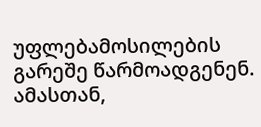უფლებამოსილების გარეშე წარმოადგენენ.
ამასთან,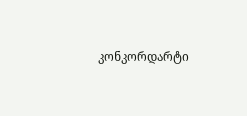კონკორდარტი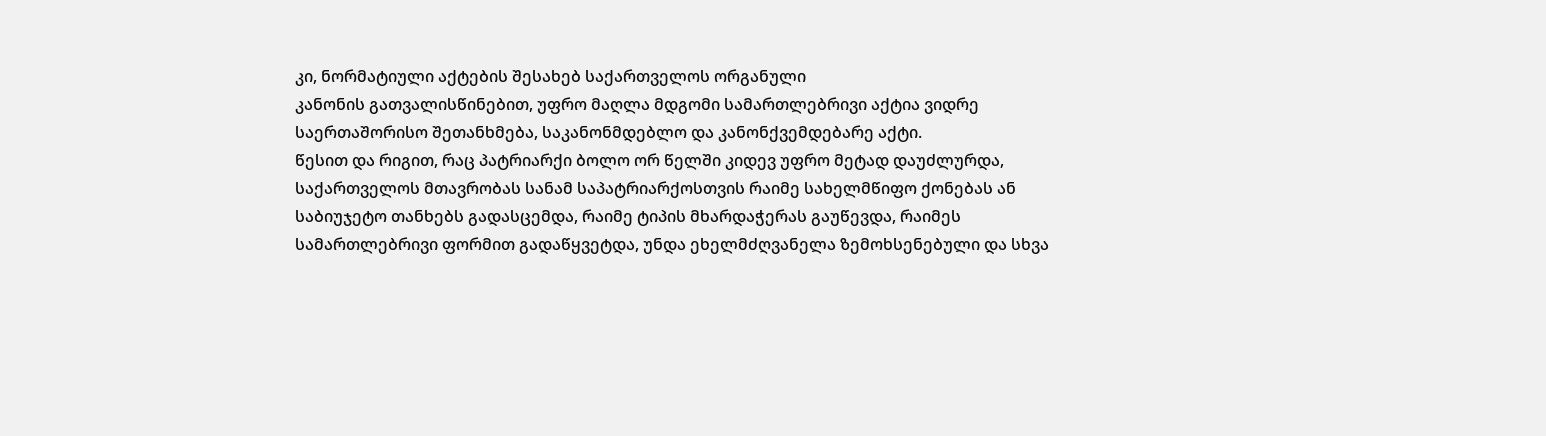კი, ნორმატიული აქტების შესახებ საქართველოს ორგანული
კანონის გათვალისწინებით, უფრო მაღლა მდგომი სამართლებრივი აქტია ვიდრე
საერთაშორისო შეთანხმება, საკანონმდებლო და კანონქვემდებარე აქტი.
წესით და რიგით, რაც პატრიარქი ბოლო ორ წელში კიდევ უფრო მეტად დაუძლურდა,
საქართველოს მთავრობას სანამ საპატრიარქოსთვის რაიმე სახელმწიფო ქონებას ან
საბიუჯეტო თანხებს გადასცემდა, რაიმე ტიპის მხარდაჭერას გაუწევდა, რაიმეს
სამართლებრივი ფორმით გადაწყვეტდა, უნდა ეხელმძღვანელა ზემოხსენებული და სხვა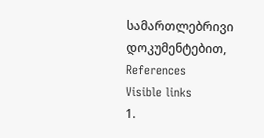სამართლებრივი დოკუმენტებით,
References
Visible links
1.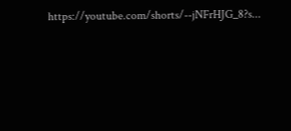https://youtube.com/shorts/--jNFrHJG_8?s...